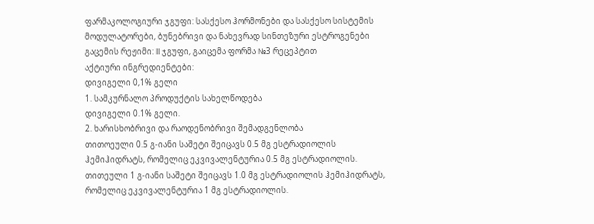ფარმაკოლოგიური ჯგუფი: სასქესო ჰორმონები და სასქესო სისტემის მოდულატორები, ბუნებრივი და ნახევრად სინთეზური ესტროგენები
გაცემის რეჟიმი: II ჯგუფი, გაიცემა ფორმა №3 რეცეპტით
აქტიური ინგრედიენტები:
დივიგელი 0,1% გელი
1. სამკურნალო პროდუქტის სახელწოდება
დივიგელი 0.1% გელი.
2. ხარისხობრივი და რაოდენობრივი შემადგენლობა
თითოეული 0.5 გ-იანი საშეტი შეიცავს 0.5 მგ ესტრადიოლის ჰემიჰიდრატს, რომელიც ეკვივალენტურია 0.5 მგ ესტრადიოლის.
თითეული 1 გ-იანი საშეტი შეიცავს 1.0 მგ ესტრადიოლის ჰემიჰიდრატს, რომელიც ეკვივალენტურია 1 მგ ესტრადიოლის.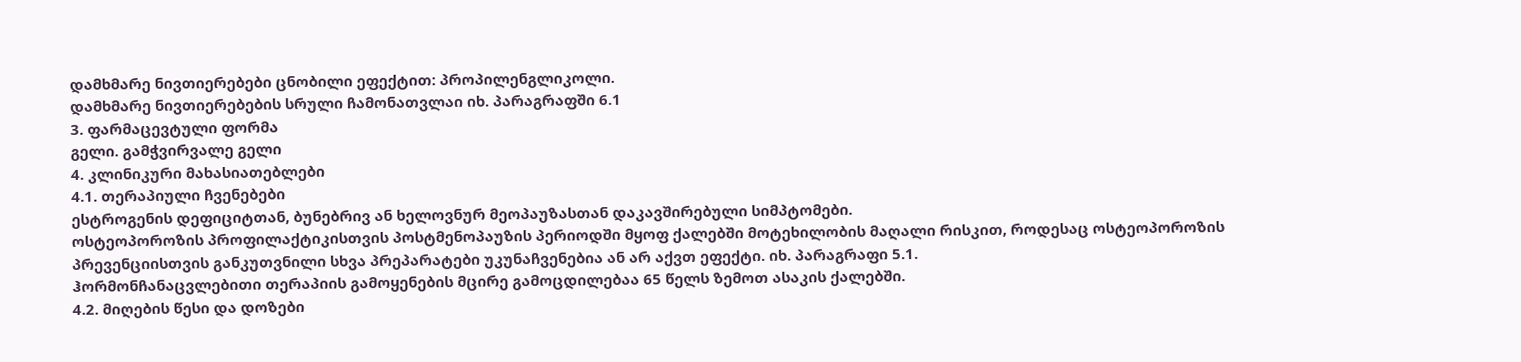დამხმარე ნივთიერებები ცნობილი ეფექტით: პროპილენგლიკოლი.
დამხმარე ნივთიერებების სრული ჩამონათვლაი იხ. პარაგრაფში 6.1
3. ფარმაცევტული ფორმა
გელი. გამჭვირვალე გელი
4. კლინიკური მახასიათებლები
4.1. თერაპიული ჩვენებები
ესტროგენის დეფიციტთან, ბუნებრივ ან ხელოვნურ მეოპაუზასთან დაკავშირებული სიმპტომები.
ოსტეოპოროზის პროფილაქტიკისთვის პოსტმენოპაუზის პერიოდში მყოფ ქალებში მოტეხილობის მაღალი რისკით, როდესაც ოსტეოპოროზის პრევენციისთვის განკუთვნილი სხვა პრეპარატები უკუნაჩვენებია ან არ აქვთ ეფექტი. იხ. პარაგრაფი 5.1.
ჰორმონჩანაცვლებითი თერაპიის გამოყენების მცირე გამოცდილებაა 65 წელს ზემოთ ასაკის ქალებში.
4.2. მიღების წესი და დოზები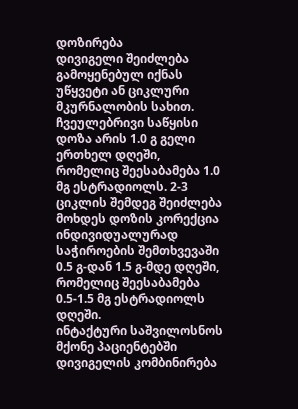დოზირება
დივიგელი შეიძლება გამოყენებულ იქნას უწყვეტი ან ციკლური მკურნალობის სახით. ჩვეულებრივი საწყისი დოზა არის 1.0 გ გელი ერთხელ დღეში, რომელიც შეესაბამება 1.0 მგ ესტრადიოლს. 2-3 ციკლის შემდეგ შეიძლება მოხდეს დოზის კორექცია ინდივიდუალურად საჭიროების შემთხვევაში 0.5 გ-დან 1.5 გ-მდე დღეში, რომელიც შეესაბამება 0.5-1.5 მგ ესტრადიოლს დღეში.
ინტაქტური საშვილოსნოს მქონე პაციენტებში დივიგელის კომბინირება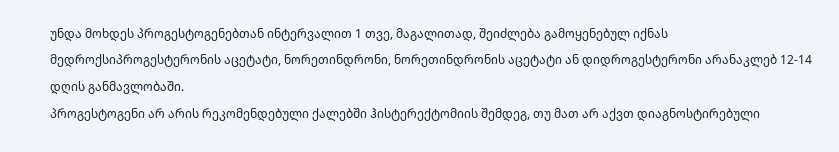უნდა მოხდეს პროგესტოგენებთან ინტერვალით 1 თვე, მაგალითად, შეიძლება გამოყენებულ იქნას მედროქსიპროგესტერონის აცეტატი, ნორეთინდრონი, ნორეთინდრონის აცეტატი ან დიდროგესტერონი არანაკლებ 12-14 დღის განმავლობაში.
პროგესტოგენი არ არის რეკომენდებული ქალებში ჰისტერექტომიის შემდეგ, თუ მათ არ აქვთ დიაგნოსტირებული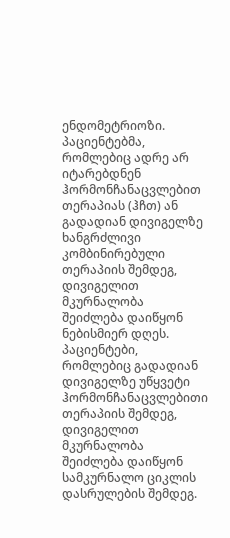ენდომეტრიოზი.
პაციენტებმა, რომლებიც ადრე არ იტარებდნენ ჰორმონჩანაცვლებით თერაპიას (ჰჩთ) ან გადადიან დივიგელზე ხანგრძლივი კომბინირებული თერაპიის შემდეგ, დივიგელით მკურნალობა შეიძლება დაიწყონ ნებისმიერ დღეს. პაციენტები, რომლებიც გადადიან დივიგელზე უწყვეტი ჰორმონჩანაცვლებითი თერაპიის შემდეგ, დივიგელით მკურნალობა შეიძლება დაიწყონ სამკურნალო ციკლის დასრულების შემდეგ.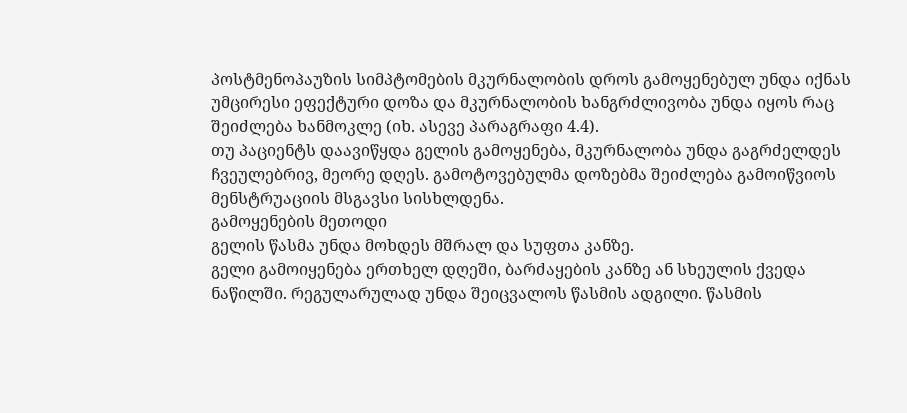პოსტმენოპაუზის სიმპტომების მკურნალობის დროს გამოყენებულ უნდა იქნას უმცირესი ეფექტური დოზა და მკურნალობის ხანგრძლივობა უნდა იყოს რაც შეიძლება ხანმოკლე (იხ. ასევე პარაგრაფი 4.4).
თუ პაციენტს დაავიწყდა გელის გამოყენება, მკურნალობა უნდა გაგრძელდეს ჩვეულებრივ, მეორე დღეს. გამოტოვებულმა დოზებმა შეიძლება გამოიწვიოს მენსტრუაციის მსგავსი სისხლდენა.
გამოყენების მეთოდი
გელის წასმა უნდა მოხდეს მშრალ და სუფთა კანზე.
გელი გამოიყენება ერთხელ დღეში, ბარძაყების კანზე ან სხეულის ქვედა ნაწილში. რეგულარულად უნდა შეიცვალოს წასმის ადგილი. წასმის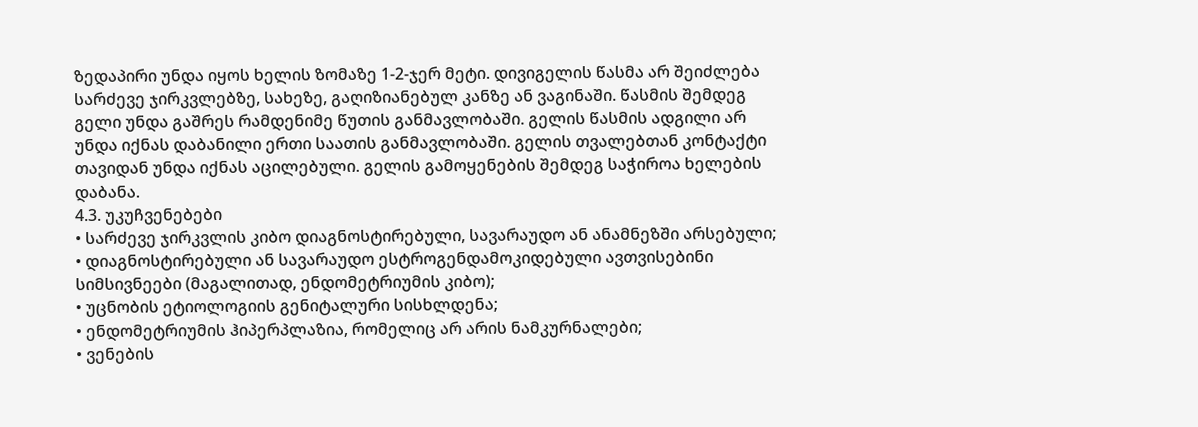ზედაპირი უნდა იყოს ხელის ზომაზე 1-2-ჯერ მეტი. დივიგელის წასმა არ შეიძლება სარძევე ჯირკვლებზე, სახეზე, გაღიზიანებულ კანზე ან ვაგინაში. წასმის შემდეგ გელი უნდა გაშრეს რამდენიმე წუთის განმავლობაში. გელის წასმის ადგილი არ უნდა იქნას დაბანილი ერთი საათის განმავლობაში. გელის თვალებთან კონტაქტი თავიდან უნდა იქნას აცილებული. გელის გამოყენების შემდეგ საჭიროა ხელების დაბანა.
4.3. უკუჩვენებები
• სარძევე ჯირკვლის კიბო დიაგნოსტირებული, სავარაუდო ან ანამნეზში არსებული;
• დიაგნოსტირებული ან სავარაუდო ესტროგენდამოკიდებული ავთვისებინი სიმსივნეები (მაგალითად, ენდომეტრიუმის კიბო);
• უცნობის ეტიოლოგიის გენიტალური სისხლდენა;
• ენდომეტრიუმის ჰიპერპლაზია, რომელიც არ არის ნამკურნალები;
• ვენების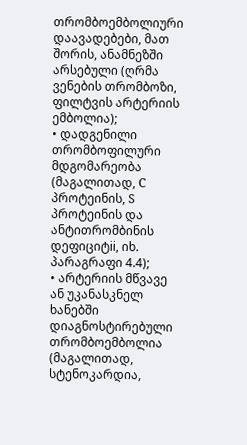თრომბოემბოლიური დაავადებები, მათ შორის, ანამნეზში არსებული (ღრმა ვენების თრომბოზი, ფილტვის არტერიის ემბოლია);
• დადგენილი თრომბოფილური მდგომარეობა (მაგალითად, C პროტეინის, S პროტეინის და ანტითრომბინის დეფიციტii, იხ. პარაგრაფი 4.4);
• არტერიის მწვავე ან უკანასკნელ ხანებში დიაგნოსტირებული თრომბოემბოლია (მაგალითად, სტენოკარდია,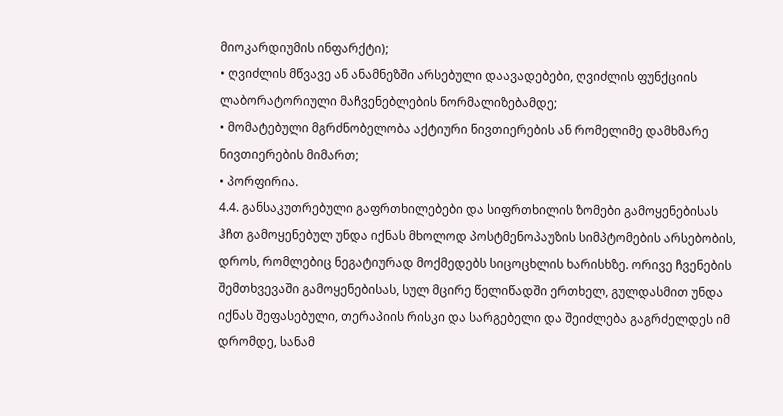მიოკარდიუმის ინფარქტი);
• ღვიძლის მწვავე ან ანამნეზში არსებული დაავადებები, ღვიძლის ფუნქციის ლაბორატორიული მაჩვენებლების ნორმალიზებამდე;
• მომატებული მგრძნობელობა აქტიური ნივთიერების ან რომელიმე დამხმარე ნივთიერების მიმართ;
• პორფირია.
4.4. განსაკუთრებული გაფრთხილებები და სიფრთხილის ზომები გამოყენებისას
ჰჩთ გამოყენებულ უნდა იქნას მხოლოდ პოსტმენოპაუზის სიმპტომების არსებობის, დროს, რომლებიც ნეგატიურად მოქმედებს სიცოცხლის ხარისხზე. ორივე ჩვენების შემთხვევაში გამოყენებისას, სულ მცირე წელიწადში ერთხელ, გულდასმით უნდა იქნას შეფასებული, თერაპიის რისკი და სარგებელი და შეიძლება გაგრძელდეს იმ დრომდე, სანამ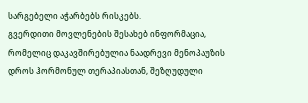სარგებელი აჭარბებს რისკებს.
გვერდითი მოვლენების შესახებ ინფორმაცია, რომელიც დაკავშირებულია ნაადრევი მენოპაუზის დროს ჰორმონულ თერაპიასთან, შეზღუდული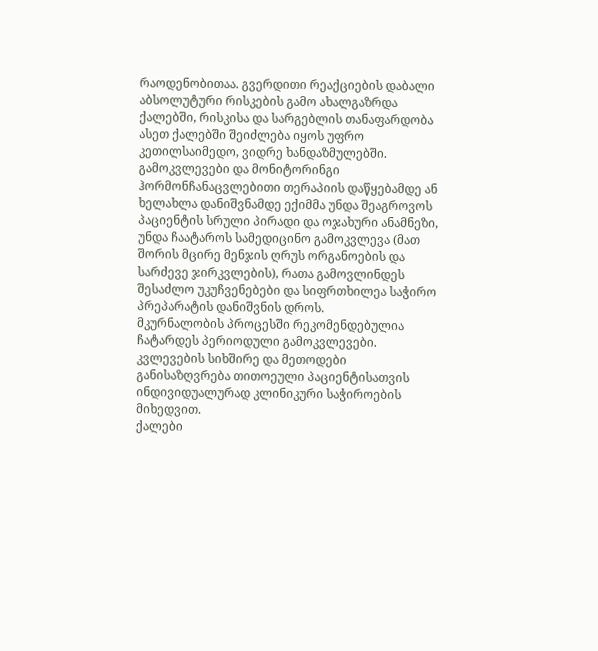რაოდენობითაა. გვერდითი რეაქციების დაბალი აბსოლუტური რისკების გამო ახალგაზრდა ქალებში, რისკისა და სარგებლის თანაფარდობა ასეთ ქალებში შეიძლება იყოს უფრო კეთილსაიმედო, ვიდრე ხანდაზმულებში.
გამოკვლევები და მონიტორინგი
ჰორმონჩანაცვლებითი თერაპიის დაწყებამდე ან ხელახლა დანიშვნამდე ექიმმა უნდა შეაგროვოს პაციენტის სრული პირადი და ოჯახური ანამნეზი, უნდა ჩაატაროს სამედიცინო გამოკვლევა (მათ შორის მცირე მენჯის ღრუს ორგანოების და სარძევე ჯირკვლების), რათა გამოვლინდეს შესაძლო უკუჩვენებები და სიფრთხილეა საჭირო პრეპარატის დანიშვნის დროს.
მკურნალობის პროცესში რეკომენდებულია ჩატარდეს პერიოდული გამოკვლევები. კვლევების სიხშირე და მეთოდები განისაზღვრება თითოეული პაციენტისათვის ინდივიდუალურად კლინიკური საჭიროების მიხედვით.
ქალები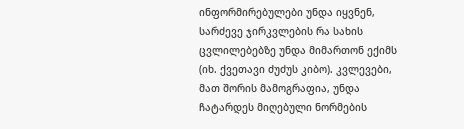ინფორმირებულები უნდა იყვნენ, სარძევე ჯირკვლების რა სახის ცვლილებებზე უნდა მიმართონ ექიმს (იხ. ქვეთავი ძუძუს კიბო). კვლევები, მათ შორის მამოგრაფია, უნდა ჩატარდეს მიღებული ნორმების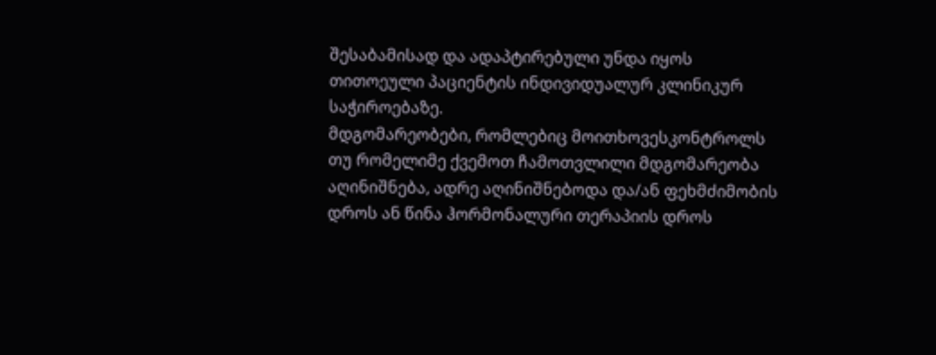შესაბამისად და ადაპტირებული უნდა იყოს თითოეული პაციენტის ინდივიდუალურ კლინიკურ საჭიროებაზე.
მდგომარეობები, რომლებიც მოითხოვესკონტროლს
თუ რომელიმე ქვემოთ ჩამოთვლილი მდგომარეობა აღინიშნება, ადრე აღინიშნებოდა და/ან ფეხმძიმობის დროს ან წინა ჰორმონალური თერაპიის დროს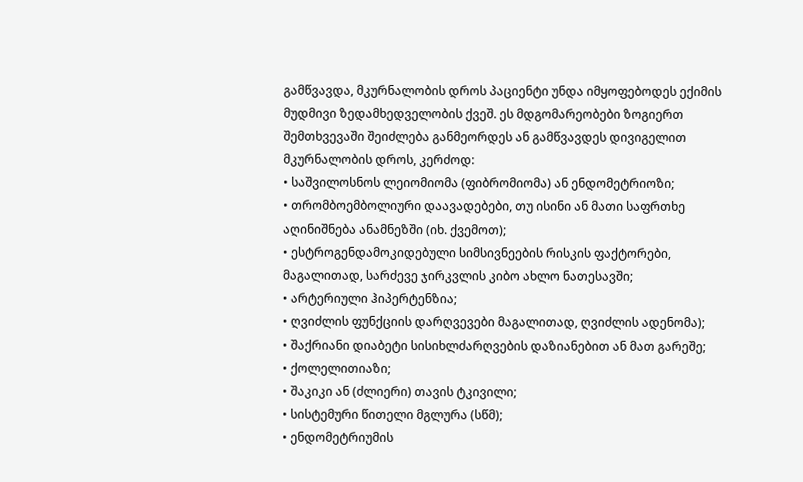გამწვავდა, მკურნალობის დროს პაციენტი უნდა იმყოფებოდეს ექიმის მუდმივი ზედამხედველობის ქვეშ. ეს მდგომარეობები ზოგიერთ შემთხვევაში შეიძლება განმეორდეს ან გამწვავდეს დივიგელით მკურნალობის დროს, კერძოდ:
• საშვილოსნოს ლეიომიომა (ფიბრომიომა) ან ენდომეტრიოზი;
• თრომბოემბოლიური დაავადებები, თუ ისინი ან მათი საფრთხე აღინიშნება ანამნეზში (იხ. ქვემოთ);
• ესტროგენდამოკიდებული სიმსივნეების რისკის ფაქტორები, მაგალითად, სარძევე ჯირკვლის კიბო ახლო ნათესავში;
• არტერიული ჰიპერტენზია;
• ღვიძლის ფუნქციის დარღვევები მაგალითად, ღვიძლის ადენომა);
• შაქრიანი დიაბეტი სისიხლძარღვების დაზიანებით ან მათ გარეშე;
• ქოლელითიაზი;
• შაკიკი ან (ძლიერი) თავის ტკივილი;
• სისტემური წითელი მგლურა (სწმ);
• ენდომეტრიუმის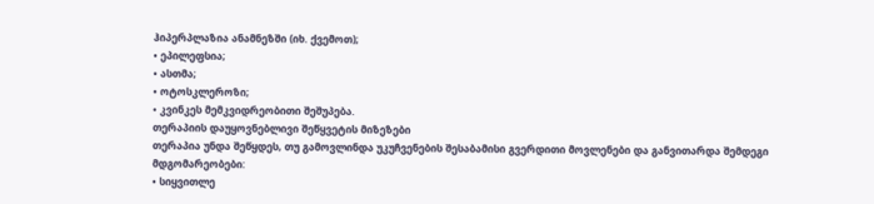ჰიპერპლაზია ანამნეზში (იხ. ქვემოთ);
• ეპილეფსია;
• ასთმა;
• ოტოსკლეროზი;
• კვინკეს მემკვიდრეობითი შეშუპება.
თერაპიის დაუყოვნებლივი შეწყვეტის მიზეზები
თერაპია უნდა შეწყდეს, თუ გამოვლინდა უკუჩვენების შესაბამისი გვერდითი მოვლენები და განვითარდა შემდეგი მდგომარეობები:
• სიყვითლე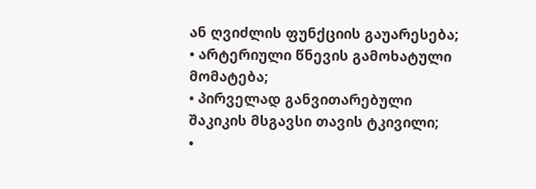ან ღვიძლის ფუნქციის გაუარესება;
• არტერიული წნევის გამოხატული მომატება;
• პირველად განვითარებული შაკიკის მსგავსი თავის ტკივილი;
•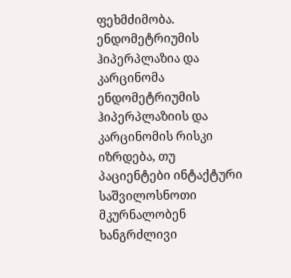ფეხმძიმობა.
ენდომეტრიუმის ჰიპერპლაზია და კარცინომა
ენდომეტრიუმის ჰიპერპლაზიის და კარცინომის რისკი იზრდება, თუ პაციენტები ინტაქტური საშვილოსნოთი მკურნალობენ ხანგრძლივი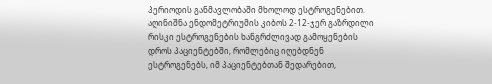პერიოდის განმავლობაში მხოლოდ ესტროგენებით. აღინიშნა ენდომეტრიუმის კიბოს 2-12-ჯერ გაზრდილი რისკი ესტროგენების ხანგრძლივად გამოყენების დროს პაციენტებში, რომლებიც იღებდნენ ესტროგენებს, იმ პაციენტებთან შედარებით,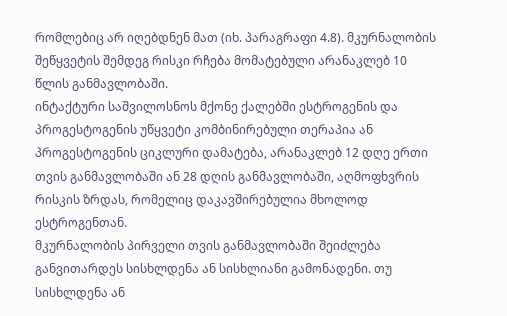რომლებიც არ იღებდნენ მათ (იხ. პარაგრაფი 4.8). მკურნალობის შეწყვეტის შემდეგ რისკი რჩება მომატებული არანაკლებ 10 წლის განმავლობაში.
ინტაქტური საშვილოსნოს მქონე ქალებში ესტროგენის და პროგესტოგენის უწყვეტი კომბინირებული თერაპია ან პროგესტოგენის ციკლური დამატება, არანაკლებ 12 დღე ერთი თვის განმავლობაში ან 28 დღის განმავლობაში, აღმოფხვრის რისკის ზრდას, რომელიც დაკავშირებულია მხოლოდ ესტროგენთან.
მკურნალობის პირველი თვის განმავლობაში შეიძლება განვითარდეს სისხლდენა ან სისხლიანი გამონადენი. თუ სისხლდენა ან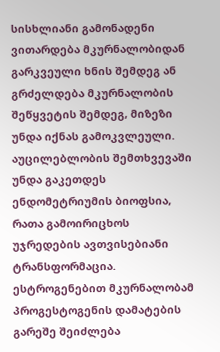სისხლიანი გამონადენი ვითარდება მკურნალობიდან გარკვეული ხნის შემდეგ ან გრძელდება მკურნალობის შეწყვეტის შემდეგ, მიზეზი უნდა იქნას გამოკვლეული. აუცილებლობის შემთხვევაში უნდა გაკეთდეს ენდომეტრიუმის ბიოფსია, რათა გამოირიცხოს უჯრედების ავთვისებიანი ტრანსფორმაცია.
ესტროგენებით მკურნალობამ პროგესტოგენის დამატების გარეშე შეიძლება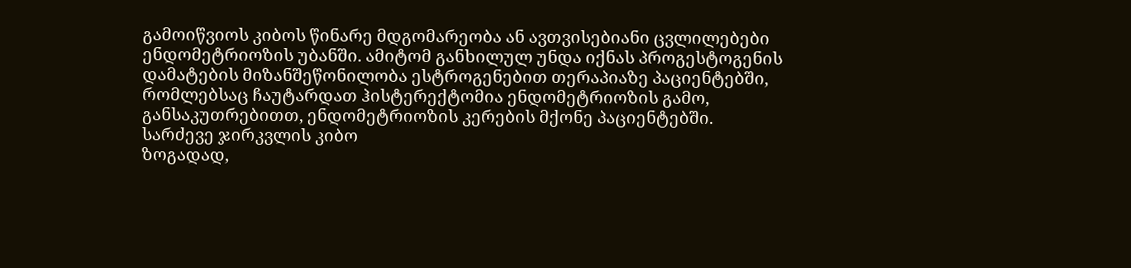გამოიწვიოს კიბოს წინარე მდგომარეობა ან ავთვისებიანი ცვლილებები ენდომეტრიოზის უბანში. ამიტომ განხილულ უნდა იქნას პროგესტოგენის დამატების მიზანშეწონილობა ესტროგენებით თერაპიაზე პაციენტებში, რომლებსაც ჩაუტარდათ ჰისტერექტომია ენდომეტრიოზის გამო, განსაკუთრებითთ, ენდომეტრიოზის კერების მქონე პაციენტებში.
სარძევე ჯირკვლის კიბო
ზოგადად,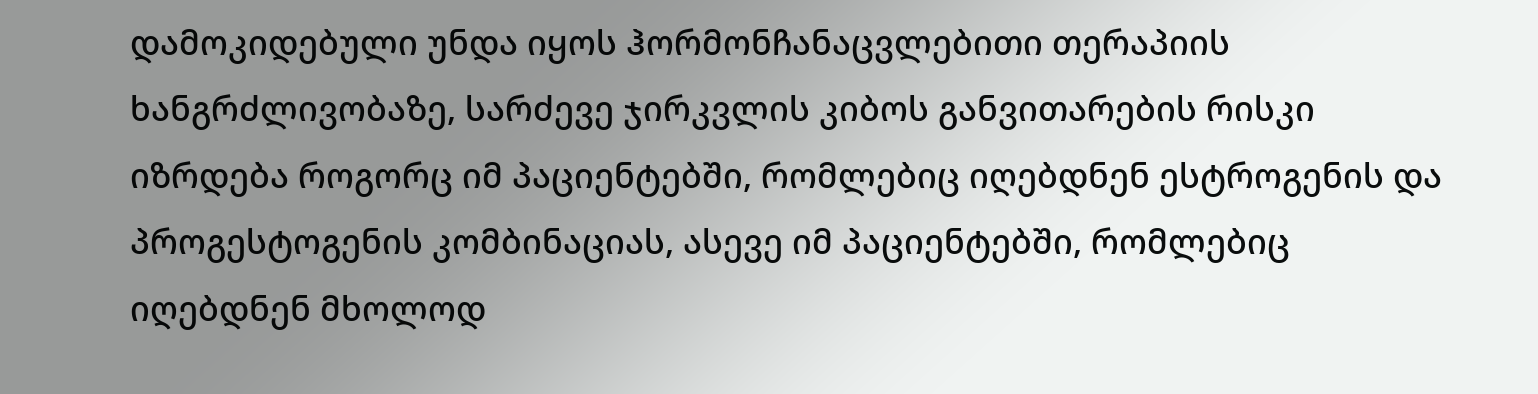დამოკიდებული უნდა იყოს ჰორმონჩანაცვლებითი თერაპიის ხანგრძლივობაზე, სარძევე ჯირკვლის კიბოს განვითარების რისკი იზრდება როგორც იმ პაციენტებში, რომლებიც იღებდნენ ესტროგენის და პროგესტოგენის კომბინაციას, ასევე იმ პაციენტებში, რომლებიც იღებდნენ მხოლოდ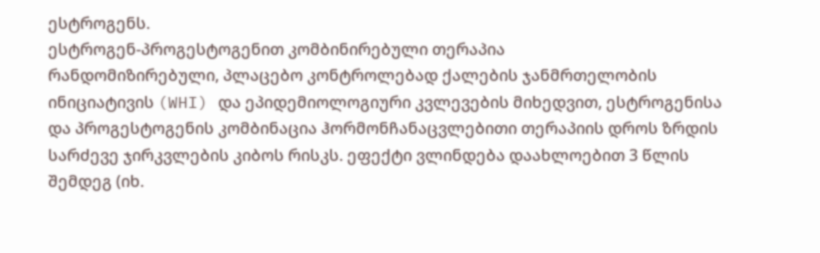ესტროგენს.
ესტროგენ-პროგესტოგენით კომბინირებული თერაპია
რანდომიზირებული, პლაცებო კონტროლებად ქალების ჯანმრთელობის ინიციატივის (WHI) და ეპიდემიოლოგიური კვლევების მიხედვით, ესტროგენისა და პროგესტოგენის კომბინაცია ჰორმონჩანაცვლებითი თერაპიის დროს ზრდის სარძევე ჯირკვლების კიბოს რისკს. ეფექტი ვლინდება დაახლოებით 3 წლის შემდეგ (იხ.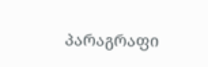პარაგრაფი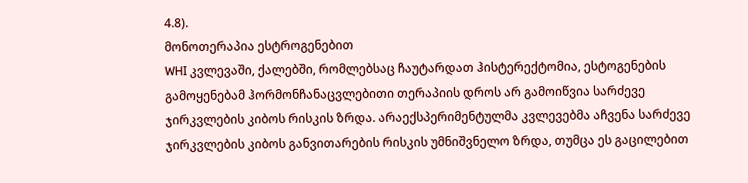4.8).
მონოთერაპია ესტროგენებით
WHI კვლევაში, ქალებში, რომლებსაც ჩაუტარდათ ჰისტერექტომია, ესტოგენების გამოყენებამ ჰორმონჩანაცვლებითი თერაპიის დროს არ გამოიწვია სარძევე ჯირკვლების კიბოს რისკის ზრდა. არაექსპერიმენტულმა კვლევებმა აჩვენა სარძევე ჯირკვლების კიბოს განვითარების რისკის უმნიშვნელო ზრდა, თუმცა ეს გაცილებით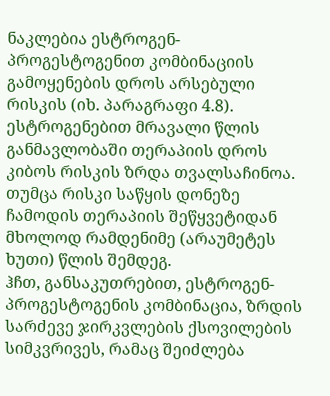ნაკლებია ესტროგენ-პროგესტოგენით კომბინაციის გამოყენების დროს არსებული რისკის (იხ. პარაგრაფი 4.8).
ესტროგენებით მრავალი წლის განმავლობაში თერაპიის დროს კიბოს რისკის ზრდა თვალსაჩინოა. თუმცა რისკი საწყის დონეზე ჩამოდის თერაპიის შეწყვეტიდან მხოლოდ რამდენიმე (არაუმეტეს ხუთი) წლის შემდეგ.
ჰჩთ, განსაკუთრებით, ესტროგენ-პროგესტოგენის კომბინაცია, ზრდის სარძევე ჯირკვლების ქსოვილების სიმკვრივეს, რამაც შეიძლება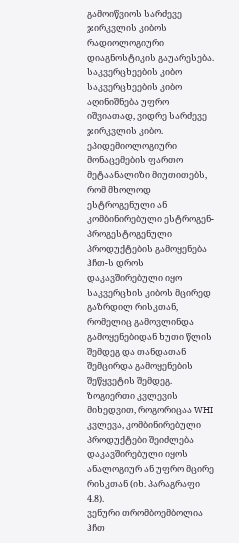გამოიწვიოს სარძევე ჯირკვლის კიბოს რადიოლოგიური დიაგნოსტიკის გაუარესება.
საკვერცხეების კიბო
საკვერცხეების კიბო აღინიშნება უფრო იშვიათად, ვიდრე სარძევე ჯირკვლის კიბო. ეპიდემიოლოგიური მონაცემების ფართო მეტაანალიზი მიუთითებს, რომ მხოლოდ ესტროგენული ან კომბინირებული ესტროგენ-პროგესტოგენული პროდუქტების გამოყენება ჰჩთ-ს დროს დაკავშირებული იყო საკვერცხის კიბოს მცირედ გაზრდილ რისკთან, რომელიც გამოვლინდა გამოყენებიდან ხუთი წლის შემდეგ და თანდათან შემცირდა გამოყენების შეწყვეტის შემდეგ. ზოგიერთი კვლევის მიხედვით, როგორიცაა WHI კვლევა, კომბინირებული პროდუქტები შეიძლება დაკავშირებული იყოს ანალოგიურ ან უფრო მცირე რისკთან (იხ. პარაგრაფი 4.8).
ვენური თრომბოემბოლია
ჰჩთ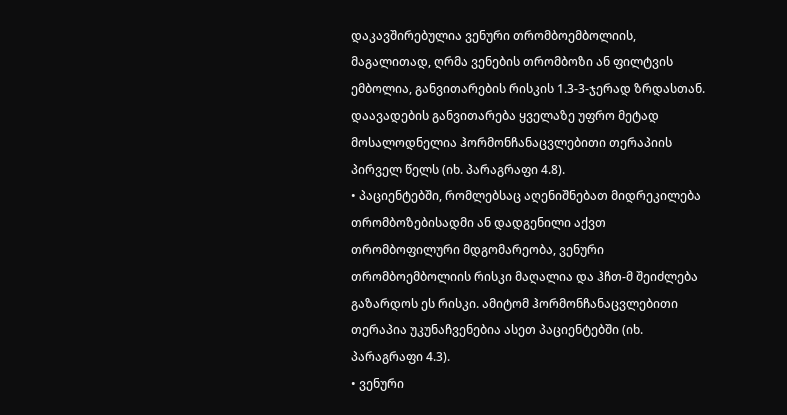დაკავშირებულია ვენური თრომბოემბოლიის, მაგალითად, ღრმა ვენების თრომბოზი ან ფილტვის ემბოლია, განვითარების რისკის 1.3-3-ჯერად ზრდასთან. დაავადების განვითარება ყველაზე უფრო მეტად მოსალოდნელია ჰორმონჩანაცვლებითი თერაპიის პირველ წელს (იხ. პარაგრაფი 4.8).
• პაციენტებში, რომლებსაც აღენიშნებათ მიდრეკილება თრომბოზებისადმი ან დადგენილი აქვთ თრომბოფილური მდგომარეობა, ვენური თრომბოემბოლიის რისკი მაღალია და ჰჩთ-მ შეიძლება გაზარდოს ეს რისკი. ამიტომ ჰორმონჩანაცვლებითი თერაპია უკუნაჩვენებია ასეთ პაციენტებში (იხ. პარაგრაფი 4.3).
• ვენური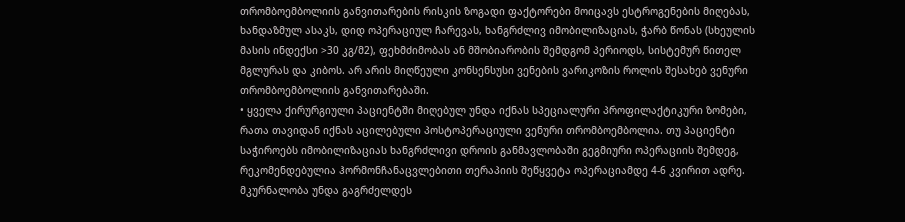თრომბოემბოლიის განვითარების რისკის ზოგადი ფაქტორები მოიცავს ესტროგენების მიღებას, ხანდაზმულ ასაკს, დიდ ოპერაციულ ჩარევას, ხანგრძლივ იმობილიზაციას, ჭარბ წონას (სხეულის მასის ინდექსი >30 კგ/მ2), ფეხმძიმობას ან მშობიარობის შემდგომ პერიოდს, სისტემურ წითელ მგლურას და კიბოს. არ არის მიღწეული კონსენსუსი ვენების ვარიკოზის როლის შესახებ ვენური თრომბოემბოლიის განვითარებაში.
• ყველა ქირურგიული პაციენტში მიღებულ უნდა იქნას სპეციალური პროფილაქტიკური ზომები, რათა თავიდან იქნას აცილებული პოსტოპერაციული ვენური თრომბოემბოლია. თუ პაციენტი საჭიროებს იმობილიზაციას ხანგრძლივი დროის განმავლობაში გეგმიური ოპერაციის შემდეგ, რეკომენდებულია ჰორმონჩანაცვლებითი თერაპიის შეწყვეტა ოპერაციამდე 4-6 კვირით ადრე. მკურნალობა უნდა გაგრძელდეს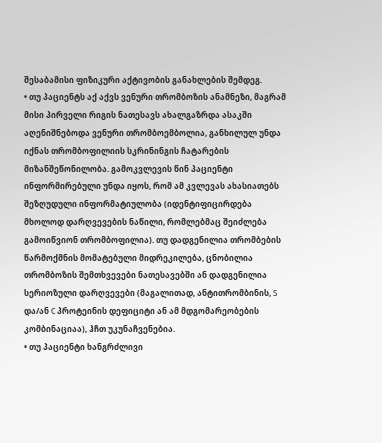შესაბამისი ფიზიკური აქტივობის განახლების შემდეგ.
• თუ პაციენტს აქ აქვს ვენური თრომბოზის ანამნეზი, მაგრამ მისი პირველი რიგის ნათესავს ახალგაზრდა ასაკში აღენიშნებოდა ვენური თრომბოემბოლია, განხილულ უნდა იქნას თრომბოფილიის სკრინინგის ჩატარების მიზანშეწონილობა. გამოკვლევის წინ პაციენტი ინფორმირებული უნდა იყოს, რომ ამ კვლევას ახასიათებს შეზღუდული ინფორმატიულობა (იდენტიფიცირდება მხოლოდ დარღვევების ნაწილი, რომლებმაც შეიძლება გამოიწვიონ თრომბოფილია). თუ დადგენილია თრომბების წარმოქმნის მომატებული მიდრეკილება, ცნობილია თრომბოზის შემთხვევები ნათესავებში ან დადგენილია სერიოზული დარღვევები (მაგალითად, ანტითრომბინის, S და/ან C პროტეინის დეფიციტი ან ამ მდგომარეობების კომბინაციაა), ჰჩთ უკუნაჩვენებია.
• თუ პაციენტი ხანგრძლივი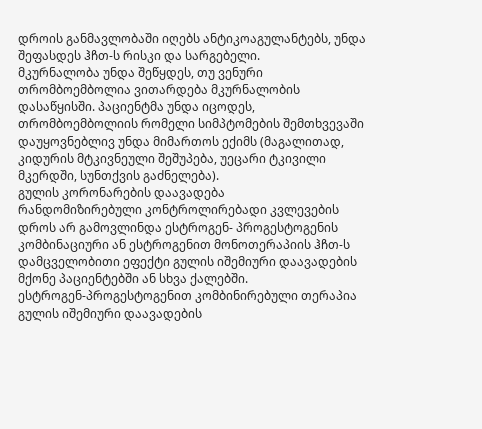დროის განმავლობაში იღებს ანტიკოაგულანტებს, უნდა შეფასდეს ჰჩთ-ს რისკი და სარგებელი.
მკურნალობა უნდა შეწყდეს, თუ ვენური თრომბოემბოლია ვითარდება მკურნალობის დასაწყისში. პაციენტმა უნდა იცოდეს, თრომბოემბოლიის რომელი სიმპტომების შემთხვევაში დაუყოვნებლივ უნდა მიმართოს ექიმს (მაგალითად, კიდურის მტკივნეული შეშუპება, უეცარი ტკივილი მკერდში, სუნთქვის გაძნელება).
გულის კორონარების დაავადება
რანდომიზირებული კონტროლირებადი კვლევების დროს არ გამოვლინდა ესტროგენ- პროგესტოგენის კომბინაციური ან ესტროგენით მონოთერაპიის ჰჩთ-ს დამცველობითი ეფექტი გულის იშემიური დაავადების მქონე პაციენტებში ან სხვა ქალებში.
ესტროგენ-პროგესტოგენით კომბინირებული თერაპია
გულის იშემიური დაავადების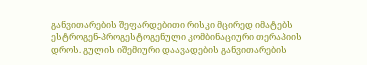განვითარების შეფარდებითი რისკი მცირედ იმატებს ესტროგენ-პროგესტოგენული კომბინაციური თერაპიის დროს. გულის იშემიური დაავადების განვითარების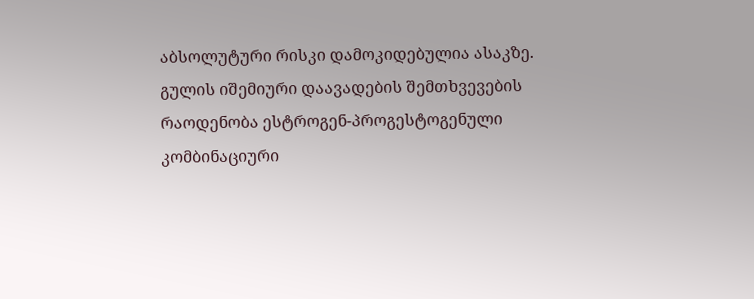აბსოლუტური რისკი დამოკიდებულია ასაკზე. გულის იშემიური დაავადების შემთხვევების რაოდენობა ესტროგენ-პროგესტოგენული კომბინაციური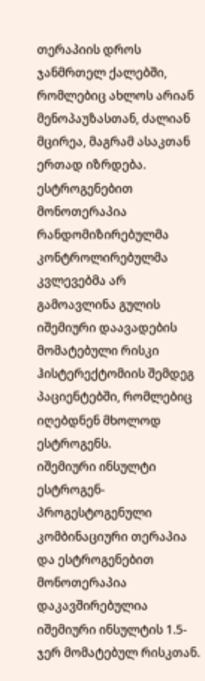თერაპიის დროს ჯანმრთელ ქალებში, რომლებიც ახლოს არიან მენოპაუზასთან, ძალიან მცირეა, მაგრამ ასაკთან ერთად იზრდება.
ესტროგენებით მონოთერაპია
რანდომიზირებულმა კონტროლირებულმა კვლევებმა არ გამოავლინა გულის იშემიური დაავადების მომატებული რისკი ჰისტერექტომიის შემდეგ პაციენტებში, რომლებიც იღებდნენ მხოლოდ ესტროგენს.
იშემიური ინსულტი
ესტროგენ-პროგესტოგენული კომბინაციური თერაპია და ესტროგენებით მონოთერაპია დაკავშირებულია იშემიური ინსულტის 1.5-ჯერ მომატებულ რისკთან.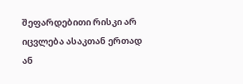შეფარდებითი რისკი არ იცვლება ასაკთან ერთად ან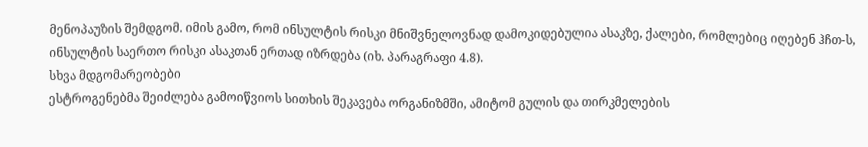მენოპაუზის შემდგომ. იმის გამო, რომ ინსულტის რისკი მნიშვნელოვნად დამოკიდებულია ასაკზე, ქალები, რომლებიც იღებენ ჰჩთ-ს, ინსულტის საერთო რისკი ასაკთან ერთად იზრდება (იხ. პარაგრაფი 4.8).
სხვა მდგომარეობები
ესტროგენებმა შეიძლება გამოიწვიოს სითხის შეკავება ორგანიზმში, ამიტომ გულის და თირკმელების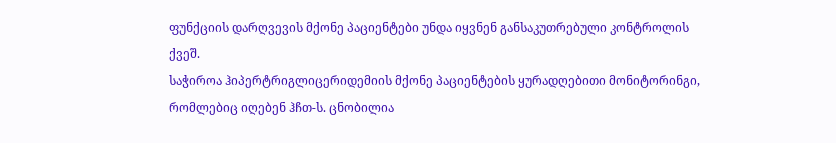ფუნქციის დარღვევის მქონე პაციენტები უნდა იყვნენ განსაკუთრებული კონტროლის ქვეშ.
საჭიროა ჰიპერტრიგლიცერიდემიის მქონე პაციენტების ყურადღებითი მონიტორინგი, რომლებიც იღებენ ჰჩთ-ს. ცნობილია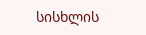სისხლის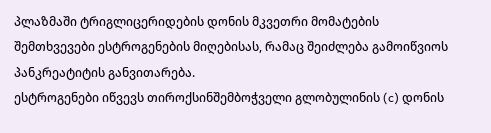პლაზმაში ტრიგლიცერიდების დონის მკვეთრი მომატების შემთხვევები ესტროგენების მიღებისას, რამაც შეიძლება გამოიწვიოს პანკრეატიტის განვითარება.
ესტროგენები იწვევს თიროქსინშემბოჭველი გლობულინის (c) დონის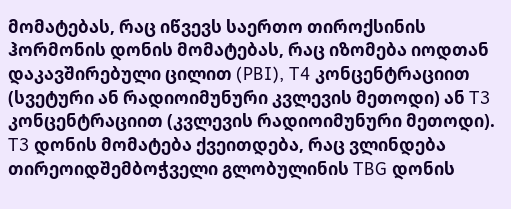მომატებას, რაც იწვევს საერთო თიროქსინის ჰორმონის დონის მომატებას, რაც იზომება იოდთან დაკავშირებული ცილით (PBI), T4 კონცენტრაციით (სვეტური ან რადიოიმუნური კვლევის მეთოდი) ან T3 კონცენტრაციით (კვლევის რადიოიმუნური მეთოდი). T3 დონის მომატება ქვეითდება, რაც ვლინდება თირეოიდშემბოჭველი გლობულინის TBG დონის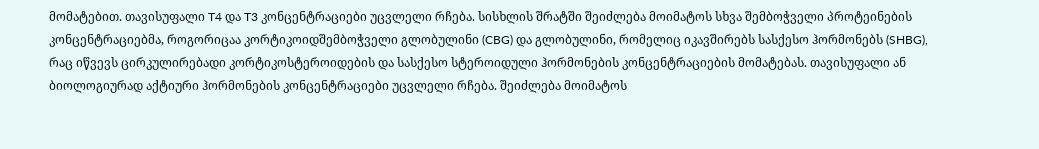მომატებით. თავისუფალი T4 და T3 კონცენტრაციები უცვლელი რჩება. სისხლის შრატში შეიძლება მოიმატოს სხვა შემბოჭველი პროტეინების კონცენტრაციებმა, როგორიცაა კორტიკოიდშემბოჭველი გლობულინი (CBG) და გლობულინი, რომელიც იკავშირებს სასქესო ჰორმონებს (SHBG), რაც იწვევს ცირკულირებადი კორტიკოსტეროიდების და სასქესო სტეროიდული ჰორმონების კონცენტრაციების მომატებას. თავისუფალი ან ბიოლოგიურად აქტიური ჰორმონების კონცენტრაციები უცვლელი რჩება. შეიძლება მოიმატოს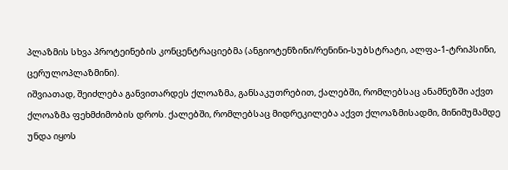პლაზმის სხვა პროტეინების კონცენტრაციებმა (ანგიოტენზინი/რენინი-სუბსტრატი, ალფა-1-ტრიპსინი, ცერულოპლაზმინი).
იშვიათად, შეიძლება განვითარდეს ქლოაზმა, განსაკუთრებით, ქალებში, რომლებსაც ანამნეზში აქვთ ქლოაზმა ფეხმძიმობის დროს. ქალებში, რომლებსაც მიდრეკილება აქვთ ქლოაზმისადმი, მინიმუმამდე უნდა იყოს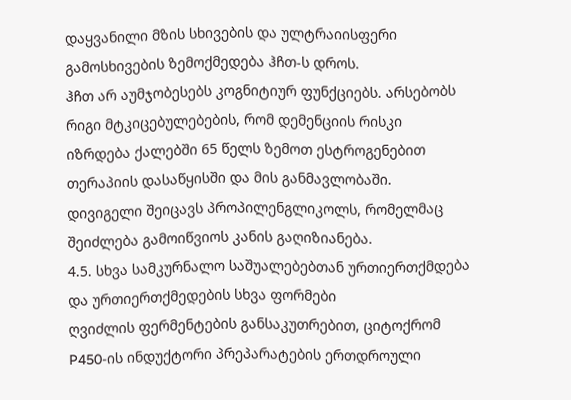დაყვანილი მზის სხივების და ულტრაიისფერი გამოსხივების ზემოქმედება ჰჩთ-ს დროს.
ჰჩთ არ აუმჯობესებს კოგნიტიურ ფუნქციებს. არსებობს რიგი მტკიცებულებების, რომ დემენციის რისკი იზრდება ქალებში 65 წელს ზემოთ ესტროგენებით თერაპიის დასაწყისში და მის განმავლობაში.
დივიგელი შეიცავს პროპილენგლიკოლს, რომელმაც შეიძლება გამოიწვიოს კანის გაღიზიანება.
4.5. სხვა სამკურნალო საშუალებებთან ურთიერთქმდება და ურთიერთქმედების სხვა ფორმები
ღვიძლის ფერმენტების განსაკუთრებით, ციტოქრომ P450-ის ინდუქტორი პრეპარატების ერთდროული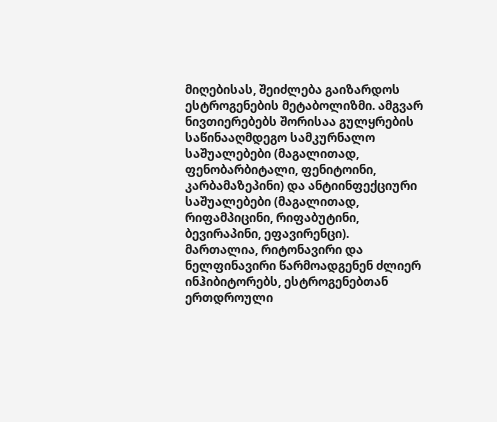მიღებისას, შეიძლება გაიზარდოს ესტროგენების მეტაბოლიზმი. ამგვარ ნივთიერებებს შორისაა გულყრების საწინააღმდეგო სამკურნალო საშუალებები (მაგალითად, ფენობარბიტალი, ფენიტოინი, კარბამაზეპინი) და ანტიინფექციური საშუალებები (მაგალითად, რიფამპიცინი, რიფაბუტინი, ბევირაპინი, ეფავირენცი).
მართალია, რიტონავირი და ნელფინავირი წარმოადგენენ ძლიერ ინჰიბიტორებს, ესტროგენებთან ერთდროული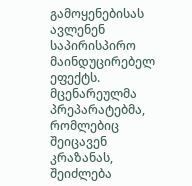გამოყენებისას ავლენენ საპირისპირო მაინდუცირებელ ეფექტს.
მცენარეულმა პრეპარატებმა, რომლებიც შეიცავენ კრაზანას, შეიძლება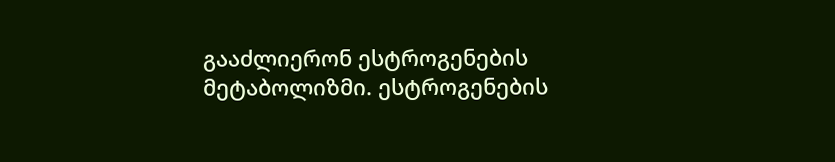გააძლიერონ ესტროგენების მეტაბოლიზმი. ესტროგენების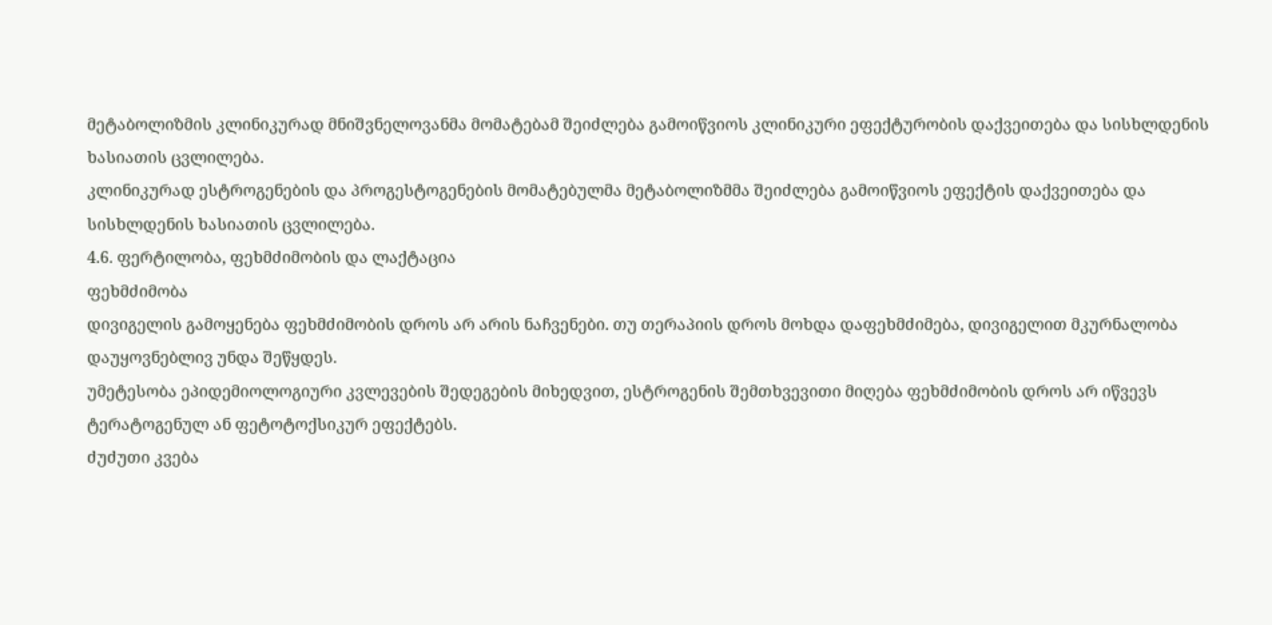მეტაბოლიზმის კლინიკურად მნიშვნელოვანმა მომატებამ შეიძლება გამოიწვიოს კლინიკური ეფექტურობის დაქვეითება და სისხლდენის ხასიათის ცვლილება.
კლინიკურად ესტროგენების და პროგესტოგენების მომატებულმა მეტაბოლიზმმა შეიძლება გამოიწვიოს ეფექტის დაქვეითება და სისხლდენის ხასიათის ცვლილება.
4.6. ფერტილობა, ფეხმძიმობის და ლაქტაცია
ფეხმძიმობა
დივიგელის გამოყენება ფეხმძიმობის დროს არ არის ნაჩვენები. თუ თერაპიის დროს მოხდა დაფეხმძიმება, დივიგელით მკურნალობა დაუყოვნებლივ უნდა შეწყდეს.
უმეტესობა ეპიდემიოლოგიური კვლევების შედეგების მიხედვით, ესტროგენის შემთხვევითი მიღება ფეხმძიმობის დროს არ იწვევს ტერატოგენულ ან ფეტოტოქსიკურ ეფექტებს.
ძუძუთი კვება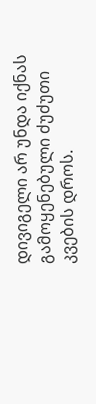დივიგელი არ უნდა იქნას გამოყენებული ძუძუთი კვების დროს.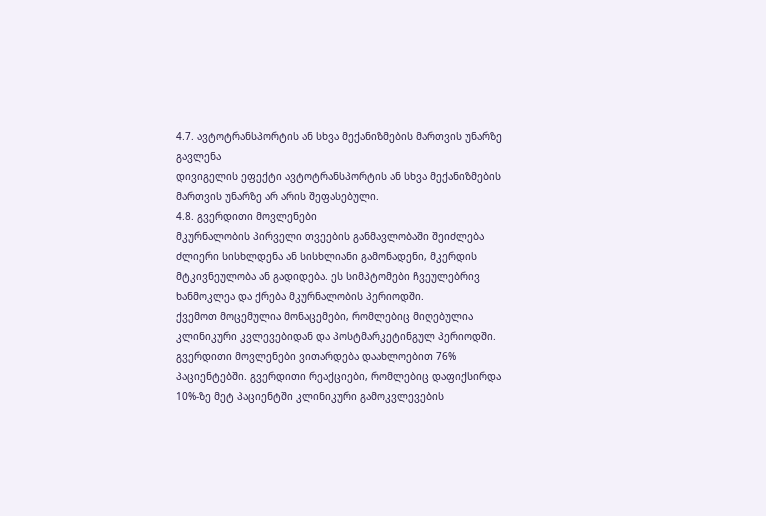4.7. ავტოტრანსპორტის ან სხვა მექანიზმების მართვის უნარზე გავლენა
დივიგელის ეფექტი ავტოტრანსპორტის ან სხვა მექანიზმების მართვის უნარზე არ არის შეფასებული.
4.8. გვერდითი მოვლენები
მკურნალობის პირველი თვეების განმავლობაში შეიძლება ძლიერი სისხლდენა ან სისხლიანი გამონადენი, მკერდის მტკივნეულობა ან გადიდება. ეს სიმპტომები ჩვეულებრივ ხანმოკლეა და ქრება მკურნალობის პერიოდში.
ქვემოთ მოცემულია მონაცემები, რომლებიც მიღებულია კლინიკური კვლევებიდან და პოსტმარკეტინგულ პერიოდში. გვერდითი მოვლენები ვითარდება დაახლოებით 76% პაციენტებში. გვერდითი რეაქციები, რომლებიც დაფიქსირდა 10%-ზე მეტ პაციენტში კლინიკური გამოკვლევების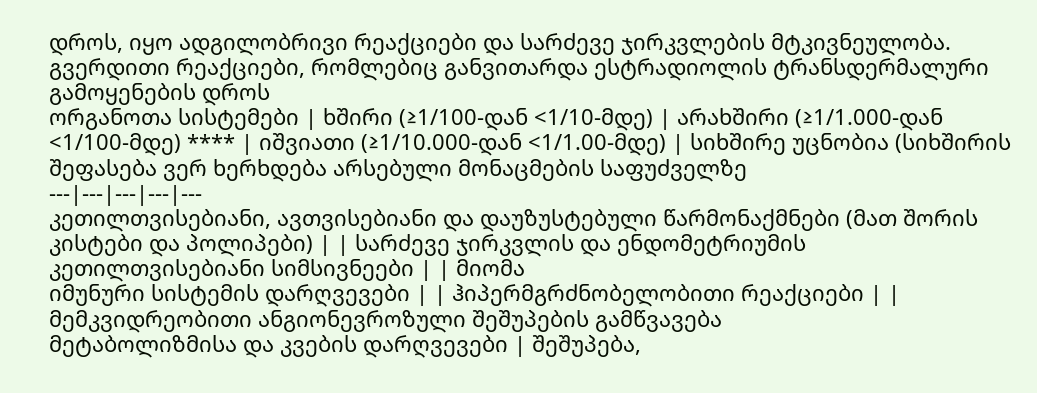დროს, იყო ადგილობრივი რეაქციები და სარძევე ჯირკვლების მტკივნეულობა.
გვერდითი რეაქციები, რომლებიც განვითარდა ესტრადიოლის ტრანსდერმალური გამოყენების დროს
ორგანოთა სისტემები | ხშირი (≥1/100-დან <1/10-მდე) | არახშირი (≥1/1.000-დან <1/100-მდე) **** | იშვიათი (≥1/10.000-დან <1/1.00-მდე) | სიხშირე უცნობია (სიხშირის შეფასება ვერ ხერხდება არსებული მონაცმების საფუძველზე
---|---|---|---|---
კეთილთვისებიანი, ავთვისებიანი და დაუზუსტებული წარმონაქმნები (მათ შორის კისტები და პოლიპები) | | სარძევე ჯირკვლის და ენდომეტრიუმის კეთილთვისებიანი სიმსივნეები | | მიომა
იმუნური სისტემის დარღვევები | | ჰიპერმგრძნობელობითი რეაქციები | | მემკვიდრეობითი ანგიონევროზული შეშუპების გამწვავება
მეტაბოლიზმისა და კვების დარღვევები | შეშუპება,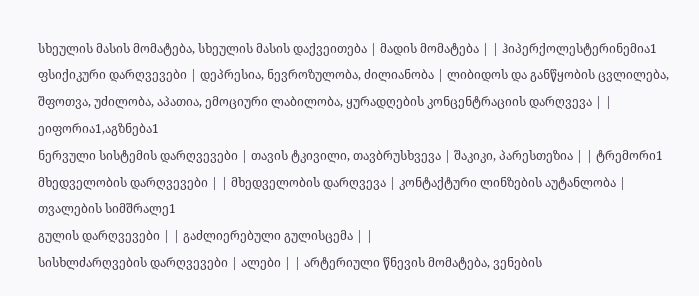სხეულის მასის მომატება, სხეულის მასის დაქვეითება | მადის მომატება | | ჰიპერქოლესტერინემია1
ფსიქიკური დარღვევები | დეპრესია, ნევროზულობა, ძილიანობა | ლიბიდოს და განწყობის ცვლილება, შფოთვა, უძილობა, აპათია, ემოციური ლაბილობა, ყურადღების კონცენტრაციის დარღვევა | | ეიფორია1,აგზნება1
ნერვული სისტემის დარღვევები | თავის ტკივილი, თავბრუსხვევა | შაკიკი, პარესთეზია | | ტრემორი1
მხედველობის დარღვევები | | მხედველობის დარღვევა | კონტაქტური ლინზების აუტანლობა | თვალების სიმშრალე1
გულის დარღვევები | | გაძლიერებული გულისცემა | |
სისხლძარღვების დარღვევები | ალები | | არტერიული წნევის მომატება, ვენების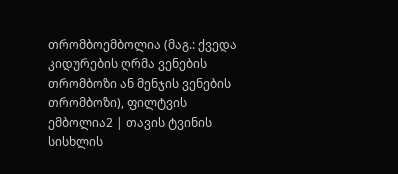თრომბოემბოლია (მაგ.: ქვედა კიდურების ღრმა ვენების თრომბოზი ან მენჯის ვენების თრომბოზი), ფილტვის ემბოლია2 | თავის ტვინის სისხლის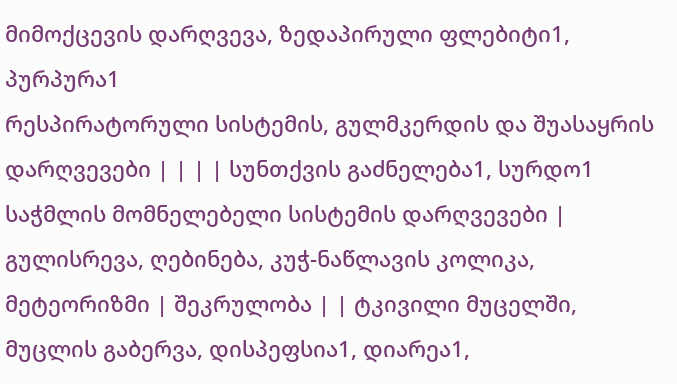მიმოქცევის დარღვევა, ზედაპირული ფლებიტი1, პურპურა1
რესპირატორული სისტემის, გულმკერდის და შუასაყრის დარღვევები | | | | სუნთქვის გაძნელება1, სურდო1
საჭმლის მომნელებელი სისტემის დარღვევები | გულისრევა, ღებინება, კუჭ-ნაწლავის კოლიკა, მეტეორიზმი | შეკრულობა | | ტკივილი მუცელში, მუცლის გაბერვა, დისპეფსია1, დიარეა1,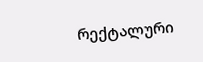რექტალური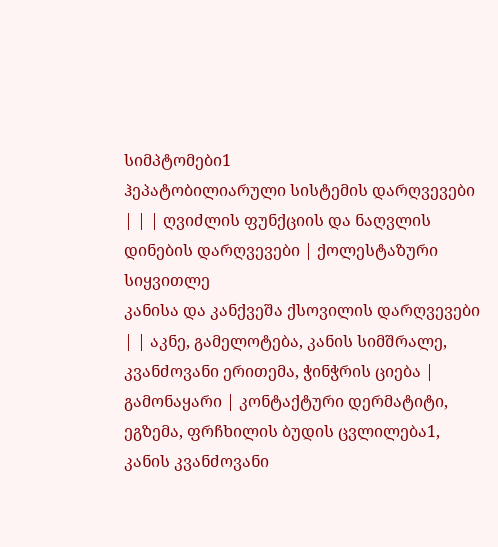სიმპტომები1
ჰეპატობილიარული სისტემის დარღვევები | | | ღვიძლის ფუნქციის და ნაღვლის დინების დარღვევები | ქოლესტაზური სიყვითლე
კანისა და კანქვეშა ქსოვილის დარღვევები | | აკნე, გამელოტება, კანის სიმშრალე, კვანძოვანი ერითემა, ჭინჭრის ციება | გამონაყარი | კონტაქტური დერმატიტი, ეგზემა, ფრჩხილის ბუდის ცვლილება1, კანის კვანძოვანი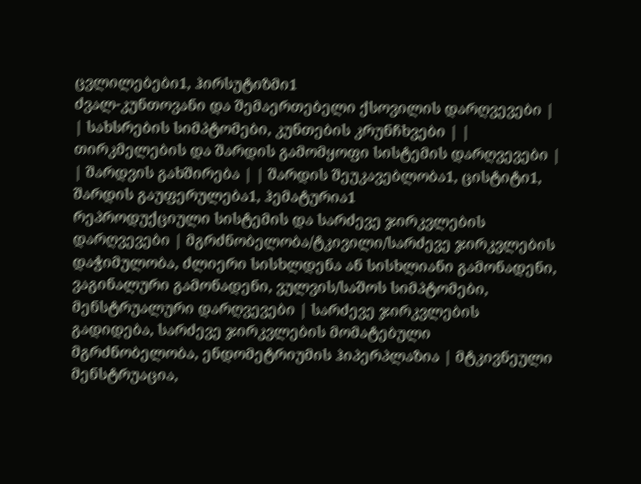ცვლილებები1, ჰირსუტიზმი1
ძვალ-კუნთოვანი და შემაერთებელი ქსოვილის დარღვევები | | სახსრების სიმპტომები, კუნთების კრუნჩხვები | |
თირკმელების და შარდის გამომყოფი სისტემის დარღვევები | | შარდვის გახშირება | | შარდის შეუკავებლობა1, ცისტიტი1, შარდის გაუფერულება1, ჰემატურია1
რეპროდუქციული სისტემის და სარძევე ჯირკვლების დარღვევები | მგრძნობელობა/ტკივილი/სარძევე ჯირკვლების დაჭიმულობა, ძლიერი სისხლდენა ან სისხლიანი გამონადენი, ვაგინალური გამონადენი, ვულვის/საშოს სიმპტომები, მენსტრუალური დარღვევები | სარძევე ჯირკვლების გადიდება, სარძევე ჯირკვლების მომატებული მგრძნობელობა, ენდომეტრიუმის ჰიპერპლაზია | მტკივნეული მენსტრუაცია,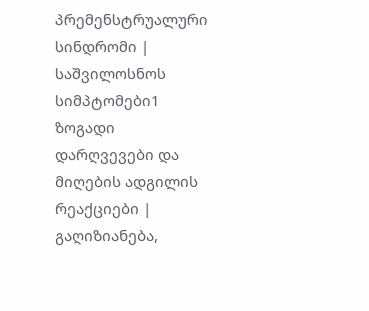პრემენსტრუალური სინდრომი | საშვილოსნოს სიმპტომები1
ზოგადი დარღვევები და მიღების ადგილის რეაქციები | გაღიზიანება,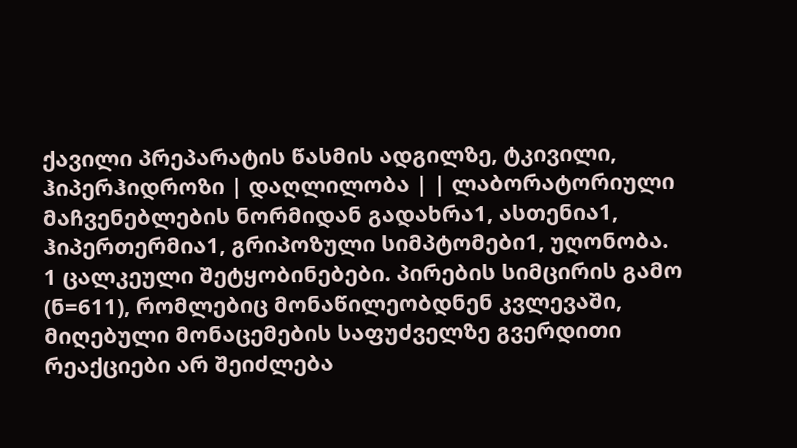ქავილი პრეპარატის წასმის ადგილზე, ტკივილი, ჰიპერჰიდროზი | დაღლილობა | | ლაბორატორიული მაჩვენებლების ნორმიდან გადახრა1, ასთენია1, ჰიპერთერმია1, გრიპოზული სიმპტომები1, უღონობა.
1 ცალკეული შეტყობინებები. პირების სიმცირის გამო (ნ=611), რომლებიც მონაწილეობდნენ კვლევაში, მიღებული მონაცემების საფუძველზე გვერდითი რეაქციები არ შეიძლება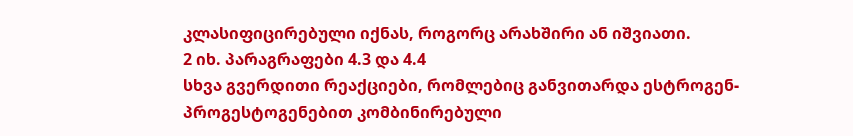კლასიფიცირებული იქნას, როგორც არახშირი ან იშვიათი.
2 იხ. პარაგრაფები 4.3 და 4.4
სხვა გვერდითი რეაქციები, რომლებიც განვითარდა ესტროგენ-პროგესტოგენებით კომბინირებული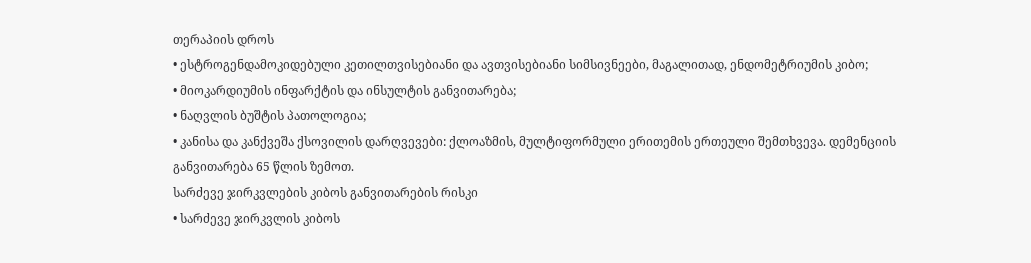თერაპიის დროს
• ესტროგენდამოკიდებული კეთილთვისებიანი და ავთვისებიანი სიმსივნეები, მაგალითად, ენდომეტრიუმის კიბო;
• მიოკარდიუმის ინფარქტის და ინსულტის განვითარება;
• ნაღვლის ბუშტის პათოლოგია;
• კანისა და კანქვეშა ქსოვილის დარღვევები: ქლოაზმის, მულტიფორმული ერითემის ერთეული შემთხვევა. დემენციის განვითარება 65 წლის ზემოთ.
სარძევე ჯირკვლების კიბოს განვითარების რისკი
• სარძევე ჯირკვლის კიბოს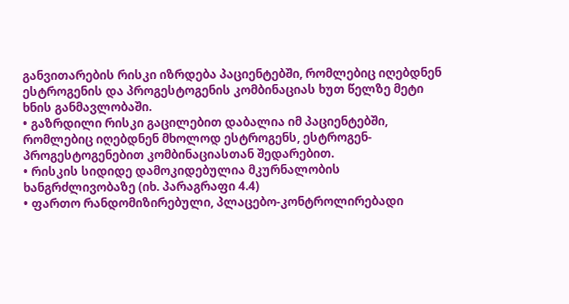განვითარების რისკი იზრდება პაციენტებში, რომლებიც იღებდნენ ესტროგენის და პროგესტოგენის კომბინაციას ხუთ წელზე მეტი ხნის განმავლობაში.
• გაზრდილი რისკი გაცილებით დაბალია იმ პაციენტებში, რომლებიც იღებდნენ მხოლოდ ესტროგენს, ესტროგენ-პროგესტოგენებით კომბინაციასთან შედარებით.
• რისკის სიდიდე დამოკიდებულია მკურნალობის ხანგრძლივობაზე (იხ. პარაგრაფი 4.4)
• ფართო რანდომიზირებული, პლაცებო-კონტროლირებადი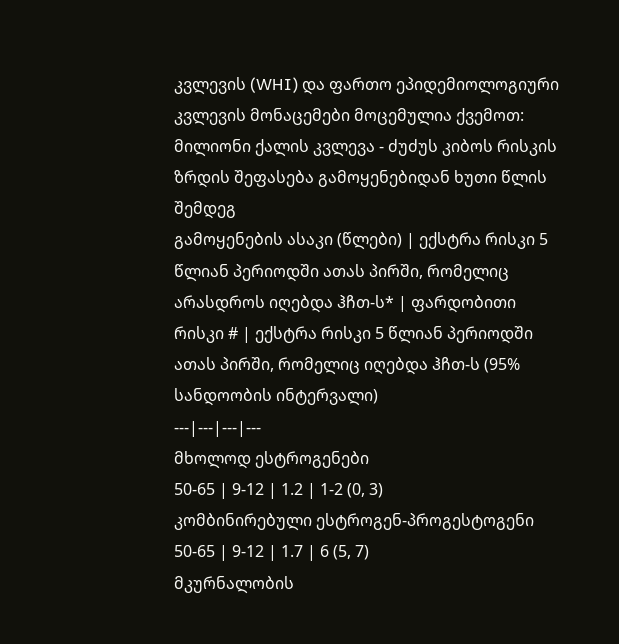კვლევის (WHI) და ფართო ეპიდემიოლოგიური კვლევის მონაცემები მოცემულია ქვემოთ:
მილიონი ქალის კვლევა - ძუძუს კიბოს რისკის ზრდის შეფასება გამოყენებიდან ხუთი წლის შემდეგ
გამოყენების ასაკი (წლები) | ექსტრა რისკი 5 წლიან პერიოდში ათას პირში, რომელიც არასდროს იღებდა ჰჩთ-ს* | ფარდობითი რისკი # | ექსტრა რისკი 5 წლიან პერიოდში ათას პირში, რომელიც იღებდა ჰჩთ-ს (95% სანდოობის ინტერვალი)
---|---|---|---
მხოლოდ ესტროგენები
50-65 | 9-12 | 1.2 | 1-2 (0, 3)
კომბინირებული ესტროგენ-პროგესტოგენი
50-65 | 9-12 | 1.7 | 6 (5, 7)
მკურნალობის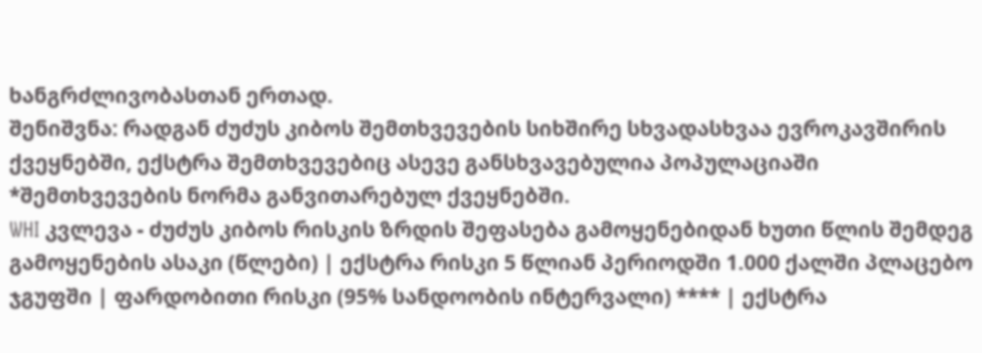ხანგრძლივობასთან ერთად.
შენიშვნა: რადგან ძუძუს კიბოს შემთხვევების სიხშირე სხვადასხვაა ევროკავშირის ქვეყნებში, ექსტრა შემთხვევებიც ასევე განსხვავებულია პოპულაციაში
*შემთხვევების ნორმა განვითარებულ ქვეყნებში.
WHI კვლევა - ძუძუს კიბოს რისკის ზრდის შეფასება გამოყენებიდან ხუთი წლის შემდეგ
გამოყენების ასაკი (წლები) | ექსტრა რისკი 5 წლიან პერიოდში 1.000 ქალში პლაცებო ჯგუფში | ფარდობითი რისკი (95% სანდოობის ინტერვალი) **** | ექსტრა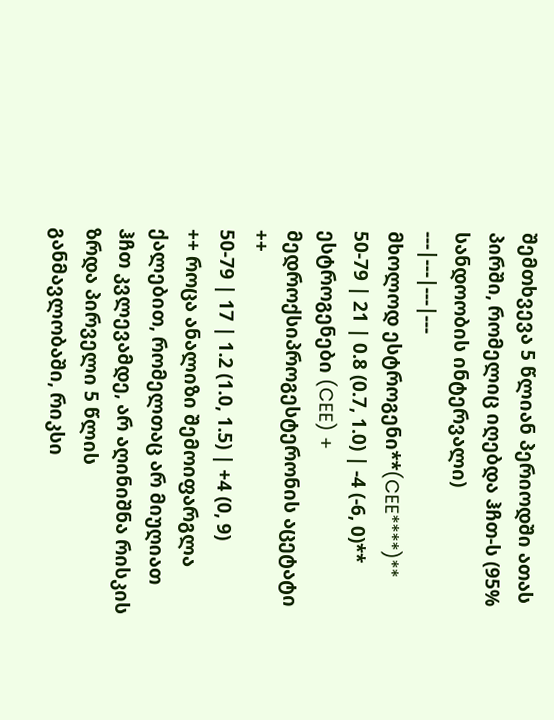შემთხვევა 5 წლიან პერიოდში ათას პირში, რომელიც იღებდა ჰჩთ-ს (95% სანდოობის ინტერვალი)
---|---|---|---
მხოლოდ ესტროგენი**(CEE****)**
50-79 | 21 | 0.8 (0.7, 1.0) | -4 (-6, 0)**
ესტროგენები (CEE) + მედროქსიპროგესტერონის აცეტატი ++
50-79 | 17 | 1.2 (1.0, 1.5) | +4 (0, 9)
++ როცა ანალიზი შემოიფარგლა ქალებით, რომელთაც არ მიუღიათ ჰჩთ კვლევამდე, არ აღინიშნა რისკის ზრდა პირველი 5 წლის განმავლობაში, რიკსი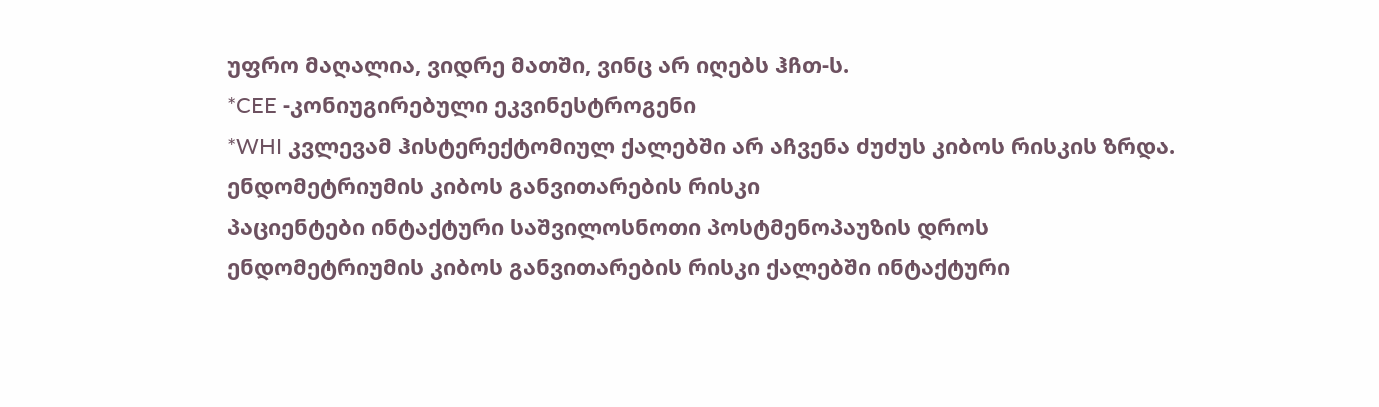უფრო მაღალია, ვიდრე მათში, ვინც არ იღებს ჰჩთ-ს.
*CEE -კონიუგირებული ეკვინესტროგენი
*WHI კვლევამ ჰისტერექტომიულ ქალებში არ აჩვენა ძუძუს კიბოს რისკის ზრდა.
ენდომეტრიუმის კიბოს განვითარების რისკი
პაციენტები ინტაქტური საშვილოსნოთი პოსტმენოპაუზის დროს
ენდომეტრიუმის კიბოს განვითარების რისკი ქალებში ინტაქტური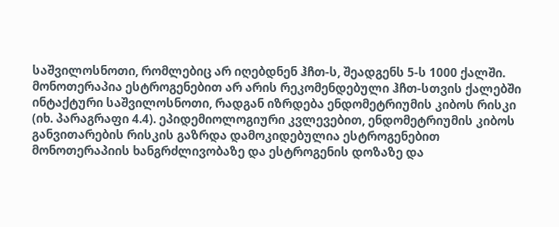საშვილოსნოთი, რომლებიც არ იღებდნენ ჰჩთ-ს, შეადგენს 5-ს 1000 ქალში.
მონოთერაპია ესტროგენებით არ არის რეკომენდებული ჰჩთ-სთვის ქალებში ინტაქტური საშვილოსნოთი, რადგან იზრდება ენდომეტრიუმის კიბოს რისკი (იხ. პარაგრაფი 4.4). ეპიდემიოლოგიური კვლევებით, ენდომეტრიუმის კიბოს განვითარების რისკის გაზრდა დამოკიდებულია ესტროგენებით მონოთერაპიის ხანგრძლივობაზე და ესტროგენის დოზაზე და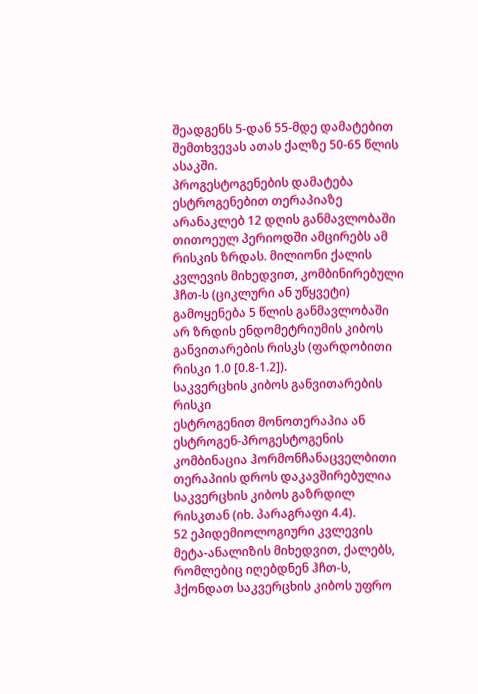შეადგენს 5-დან 55-მდე დამატებით შემთხვევას ათას ქალზე 50-65 წლის ასაკში.
პროგესტოგენების დამატება ესტროგენებით თერაპიაზე არანაკლებ 12 დღის განმავლობაში თითოეულ პერიოდში ამცირებს ამ რისკის ზრდას. მილიონი ქალის კვლევის მიხედვით, კომბინირებული ჰჩთ-ს (ციკლური ან უწყვეტი) გამოყენება 5 წლის განმავლობაში არ ზრდის ენდომეტრიუმის კიბოს განვითარების რისკს (ფარდობითი რისკი 1.0 [0.8-1.2]).
საკვერცხის კიბოს განვითარების რისკი
ესტროგენით მონოთერაპია ან ესტროგენ-პროგესტოგენის კომბინაცია ჰორმონჩანაცველბითი თერაპიის დროს დაკავშირებულია საკვერცხის კიბოს გაზრდილ რისკთან (იხ. პარაგრაფი 4.4).
52 ეპიდემიოლოგიური კვლევის მეტა-ანალიზის მიხედვით, ქალებს, რომლებიც იღებდნენ ჰჩთ-ს, ჰქონდათ საკვერცხის კიბოს უფრო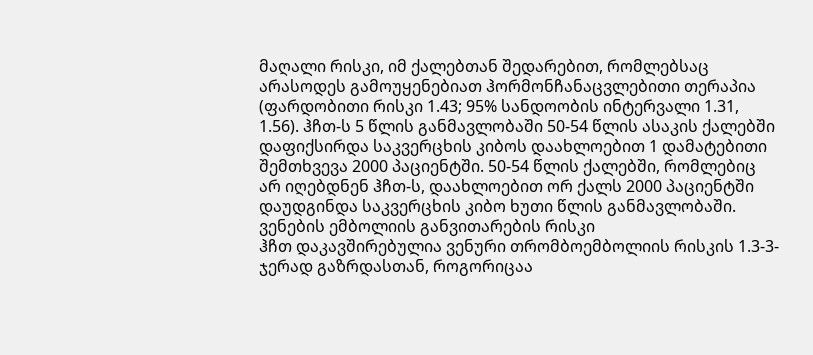მაღალი რისკი, იმ ქალებთან შედარებით, რომლებსაც არასოდეს გამოუყენებიათ ჰორმონჩანაცვლებითი თერაპია (ფარდობითი რისკი 1.43; 95% სანდოობის ინტერვალი 1.31, 1.56). ჰჩთ-ს 5 წლის განმავლობაში 50-54 წლის ასაკის ქალებში დაფიქსირდა საკვერცხის კიბოს დაახლოებით 1 დამატებითი შემთხვევა 2000 პაციენტში. 50-54 წლის ქალებში, რომლებიც არ იღებდნენ ჰჩთ-ს, დაახლოებით ორ ქალს 2000 პაციენტში დაუდგინდა საკვერცხის კიბო ხუთი წლის განმავლობაში.
ვენების ემბოლიის განვითარების რისკი
ჰჩთ დაკავშირებულია ვენური თრომბოემბოლიის რისკის 1.3-3-ჯერად გაზრდასთან, როგორიცაა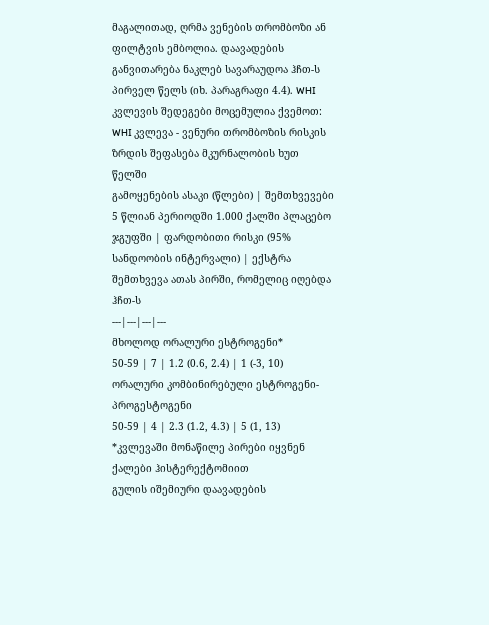მაგალითად, ღრმა ვენების თრომბოზი ან ფილტვის ემბოლია. დაავადების განვითარება ნაკლებ სავარაუდოა ჰჩთ-ს პირველ წელს (იხ. პარაგრაფი 4.4). WHI კვლევის შედეგები მოცემულია ქვემოთ:
WHI კვლევა - ვენური თრომბოზის რისკის ზრდის შეფასება მკურნალობის ხუთ წელში
გამოყენების ასაკი (წლები) | შემთხვევები 5 წლიან პერიოდში 1.000 ქალში პლაცებო ჯგუფში | ფარდობითი რისკი (95% სანდოობის ინტერვალი) | ექსტრა შემთხვევა ათას პირში, რომელიც იღებდა ჰჩთ-ს
---|---|---|---
მხოლოდ ორალური ესტროგენი*
50-59 | 7 | 1.2 (0.6, 2.4) | 1 (-3, 10)
ორალური კომბინირებული ესტროგენი-პროგესტოგენი
50-59 | 4 | 2.3 (1.2, 4.3) | 5 (1, 13)
*კვლევაში მონაწილე პირები იყვნენ ქალები ჰისტერექტომიით
გულის იშემიური დაავადების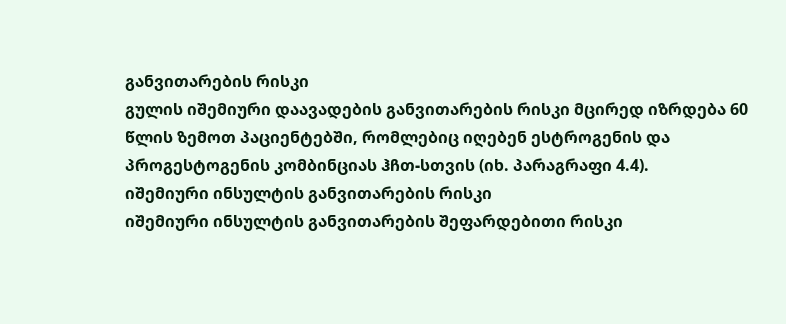განვითარების რისკი
გულის იშემიური დაავადების განვითარების რისკი მცირედ იზრდება 60 წლის ზემოთ პაციენტებში, რომლებიც იღებენ ესტროგენის და პროგესტოგენის კომბინციას ჰჩთ-სთვის (იხ. პარაგრაფი 4.4).
იშემიური ინსულტის განვითარების რისკი
იშემიური ინსულტის განვითარების შეფარდებითი რისკი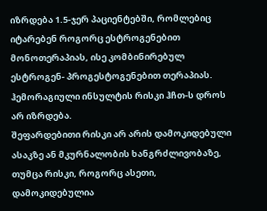იზრდება 1.5-ჯერ პაციენტებში, რომლებიც იტარებენ როგორც ესტროგენებით მონოთერაპიას, ისე კომბინირებულ ესტროგენ- პროგესტოგენებით თერაპიას. ჰემორაგიული ინსულტის რისკი ჰჩთ-ს დროს არ იზრდება.
შეფარდებითი რისკი არ არის დამოკიდებული ასაკზე ან მკურნალობის ხანგრძლივობაზე, თუმცა რისკი, როგორც ასეთი, დამოკიდებულია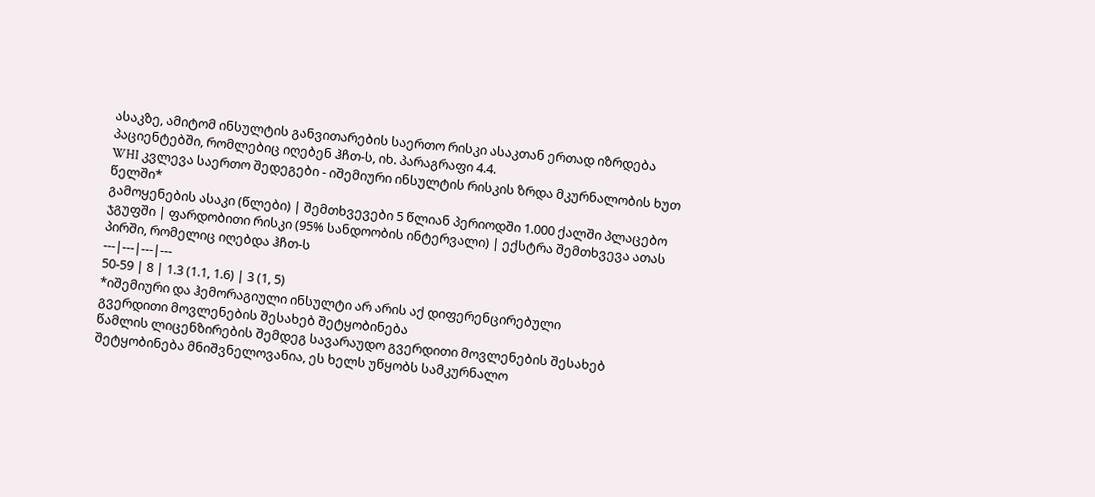ასაკზე, ამიტომ ინსულტის განვითარების საერთო რისკი ასაკთან ერთად იზრდება პაციენტებში, რომლებიც იღებენ ჰჩთ-ს, იხ. პარაგრაფი 4.4.
WHI კვლევა საერთო შედეგები - იშემიური ინსულტის რისკის ზრდა მკურნალობის ხუთ წელში*
გამოყენების ასაკი (წლები) | შემთხვევები 5 წლიან პერიოდში 1.000 ქალში პლაცებო ჯგუფში | ფარდობითი რისკი (95% სანდოობის ინტერვალი) | ექსტრა შემთხვევა ათას პირში, რომელიც იღებდა ჰჩთ-ს
---|---|---|---
50-59 | 8 | 1.3 (1.1, 1.6) | 3 (1, 5)
*იშემიური და ჰემორაგიული ინსულტი არ არის აქ დიფერენცირებული
გვერდითი მოვლენების შესახებ შეტყობინება
წამლის ლიცენზირების შემდეგ სავარაუდო გვერდითი მოვლენების შესახებ შეტყობინება მნიშვნელოვანია, ეს ხელს უწყობს სამკურნალო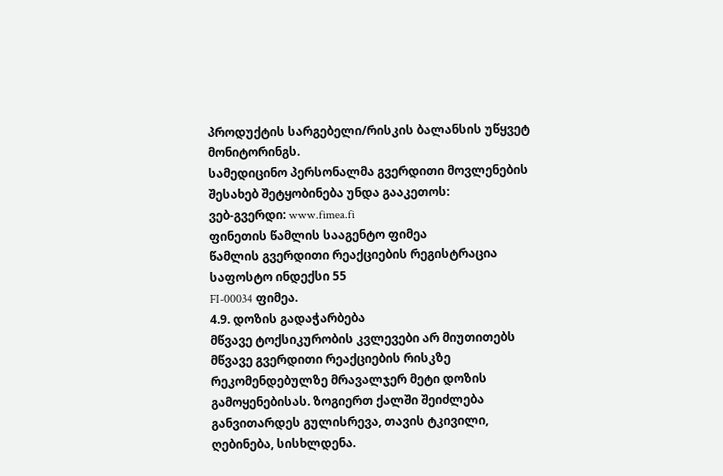პროდუქტის სარგებელი/რისკის ბალანსის უწყვეტ მონიტორინგს.
სამედიცინო პერსონალმა გვერდითი მოვლენების შესახებ შეტყობინება უნდა გააკეთოს:
ვებ-გვერდი: www.fimea.fi
ფინეთის წამლის სააგენტო ფიმეა
წამლის გვერდითი რეაქციების რეგისტრაცია
საფოსტო ინდექსი 55
FI-00034 ფიმეა.
4.9. დოზის გადაჭარბება
მწვავე ტოქსიკურობის კვლევები არ მიუთითებს მწვავე გვერდითი რეაქციების რისკზე რეკომენდებულზე მრავალჯერ მეტი დოზის გამოყენებისას. ზოგიერთ ქალში შეიძლება განვითარდეს გულისრევა, თავის ტკივილი, ღებინება, სისხლდენა.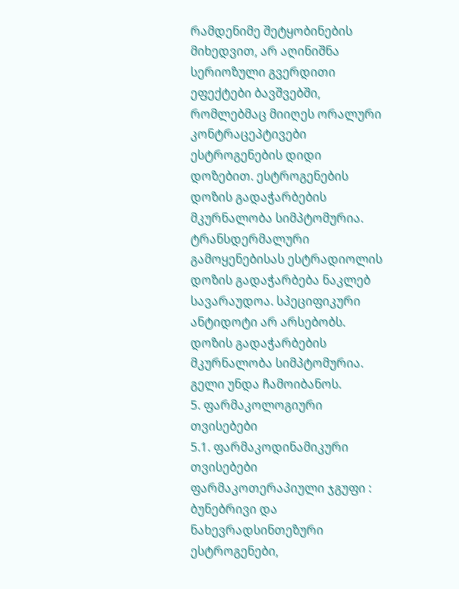რამდენიმე შეტყობინების მიხედვით, არ აღინიშნა სერიოზული გვერდითი ეფექტები ბავშვებში, რომლებმაც მიიღეს ორალური კონტრაცეპტივები ესტროგენების დიდი დოზებით. ესტროგენების დოზის გადაჭარბების მკურნალობა სიმპტომურია.
ტრანსდერმალური გამოყენებისას ესტრადიოლის დოზის გადაჭარბება ნაკლებ სავარაუდოა. სპეციფიკური ანტიდოტი არ არსებობს. დოზის გადაჭარბების მკურნალობა სიმპტომურია. გელი უნდა ჩამოიბანოს.
5. ფარმაკოლოგიური თვისებები
5.1. ფარმაკოდინამიკური თვისებები
ფარმაკოთერაპიული ჯგუფი : ბუნებრივი და ნახევრადსინთეზური ესტროგენები,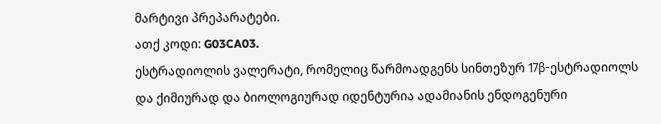მარტივი პრეპარატები.
ათქ კოდი: G03CA03.
ესტრადიოლის ვალერატი, რომელიც წარმოადგენს სინთეზურ 17β-ესტრადიოლს და ქიმიურად და ბიოლოგიურად იდენტურია ადამიანის ენდოგენური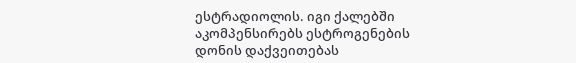ესტრადიოლის. იგი ქალებში აკომპენსირებს ესტროგენების დონის დაქვეითებას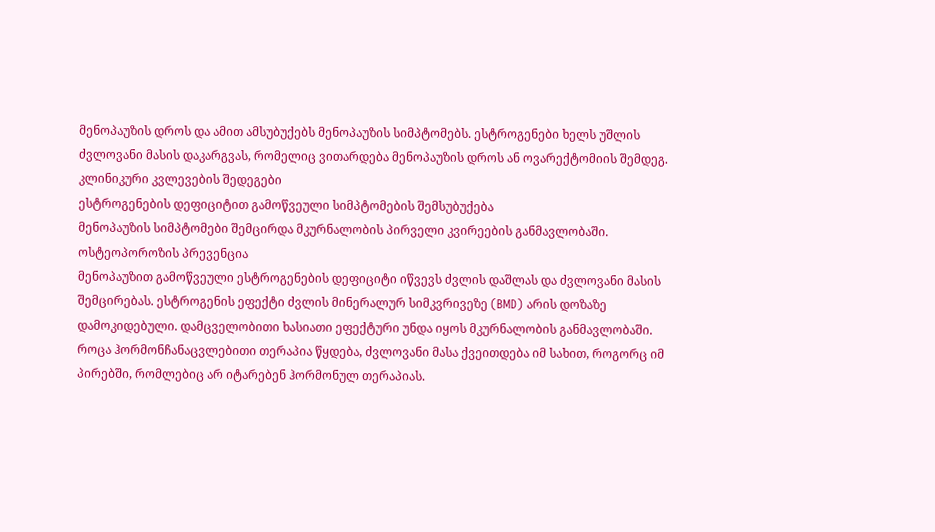მენოპაუზის დროს და ამით ამსუბუქებს მენოპაუზის სიმპტომებს. ესტროგენები ხელს უშლის ძვლოვანი მასის დაკარგვას, რომელიც ვითარდება მენოპაუზის დროს ან ოვარექტომიის შემდეგ.
კლინიკური კვლევების შედეგები
ესტროგენების დეფიციტით გამოწვეული სიმპტომების შემსუბუქება
მენოპაუზის სიმპტომები შემცირდა მკურნალობის პირველი კვირეების განმავლობაში.
ოსტეოპოროზის პრევენცია
მენოპაუზით გამოწვეული ესტროგენების დეფიციტი იწვევს ძვლის დაშლას და ძვლოვანი მასის შემცირებას. ესტროგენის ეფექტი ძვლის მინერალურ სიმკვრივეზე (BMD) არის დოზაზე დამოკიდებული. დამცველობითი ხასიათი ეფექტური უნდა იყოს მკურნალობის განმავლობაში. როცა ჰორმონჩანაცვლებითი თერაპია წყდება, ძვლოვანი მასა ქვეითდება იმ სახით, როგორც იმ პირებში, რომლებიც არ იტარებენ ჰორმონულ თერაპიას.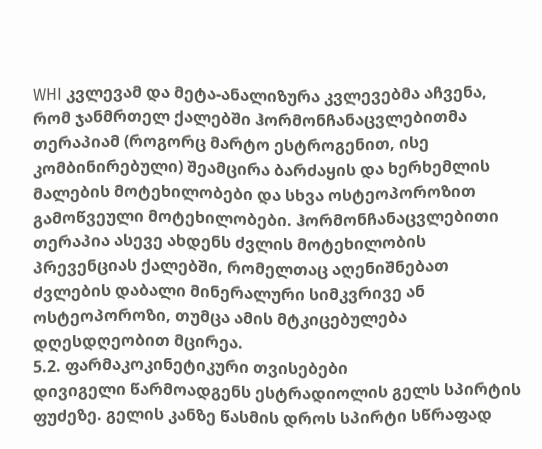WHI კვლევამ და მეტა-ანალიზურა კვლევებმა აჩვენა, რომ ჯანმრთელ ქალებში ჰორმონჩანაცვლებითმა თერაპიამ (როგორც მარტო ესტროგენით, ისე კომბინირებული) შეამცირა ბარძაყის და ხერხემლის მალების მოტეხილობები და სხვა ოსტეოპოროზით გამოწვეული მოტეხილობები. ჰორმონჩანაცვლებითი თერაპია ასევე ახდენს ძვლის მოტეხილობის პრევენციას ქალებში, რომელთაც აღენიშნებათ ძვლების დაბალი მინერალური სიმკვრივე ან ოსტეოპოროზი, თუმცა ამის მტკიცებულება დღესდღეობით მცირეა.
5.2. ფარმაკოკინეტიკური თვისებები
დივიგელი წარმოადგენს ესტრადიოლის გელს სპირტის ფუძეზე. გელის კანზე წასმის დროს სპირტი სწრაფად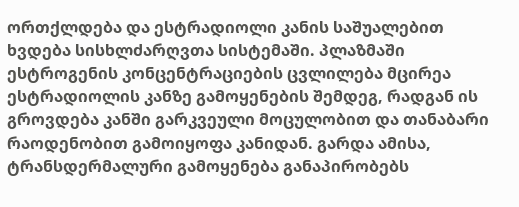ორთქლდება და ესტრადიოლი კანის საშუალებით ხვდება სისხლძარღვთა სისტემაში. პლაზმაში ესტროგენის კონცენტრაციების ცვლილება მცირეა ესტრადიოლის კანზე გამოყენების შემდეგ, რადგან ის გროვდება კანში გარკვეული მოცულობით და თანაბარი რაოდენობით გამოიყოფა კანიდან. გარდა ამისა, ტრანსდერმალური გამოყენება განაპირობებს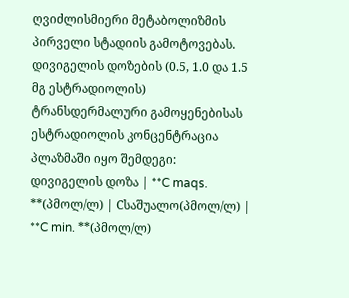ღვიძლისმიერი მეტაბოლიზმის პირველი სტადიის გამოტოვებას.
დივიგელის დოზების (0.5, 1.0 და 1.5 მგ ესტრადიოლის) ტრანსდერმალური გამოყენებისას ესტრადიოლის კონცენტრაცია პლაზმაში იყო შემდეგი:
დივიგელის დოზა | **C maqs. **(პმოლ/ლ) | Cსაშუალო(პმოლ/ლ) | **C min. **(პმოლ/ლ)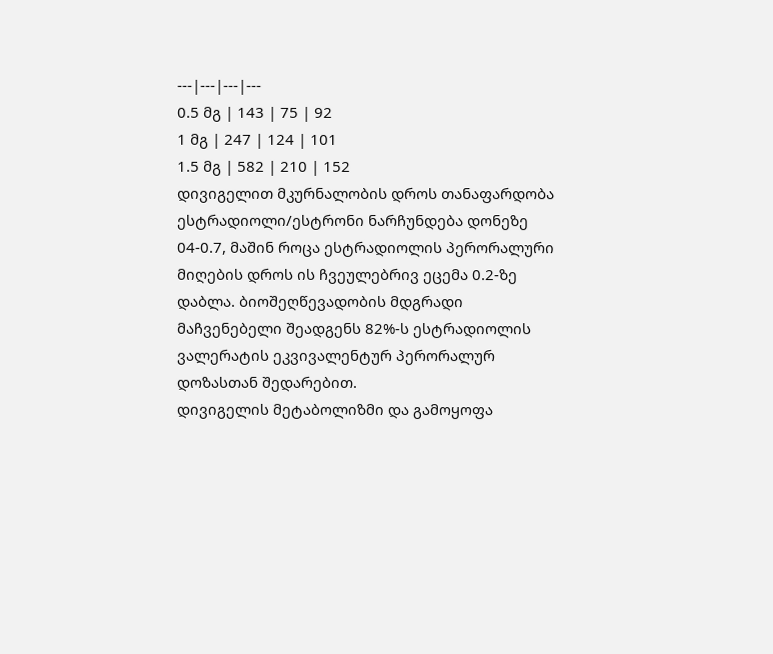---|---|---|---
0.5 მგ | 143 | 75 | 92
1 მგ | 247 | 124 | 101
1.5 მგ | 582 | 210 | 152
დივიგელით მკურნალობის დროს თანაფარდობა ესტრადიოლი/ესტრონი ნარჩუნდება დონეზე 04-0.7, მაშინ როცა ესტრადიოლის პერორალური მიღების დროს ის ჩვეულებრივ ეცემა 0.2-ზე დაბლა. ბიოშეღწევადობის მდგრადი მაჩვენებელი შეადგენს 82%-ს ესტრადიოლის ვალერატის ეკვივალენტურ პერორალურ დოზასთან შედარებით.
დივიგელის მეტაბოლიზმი და გამოყოფა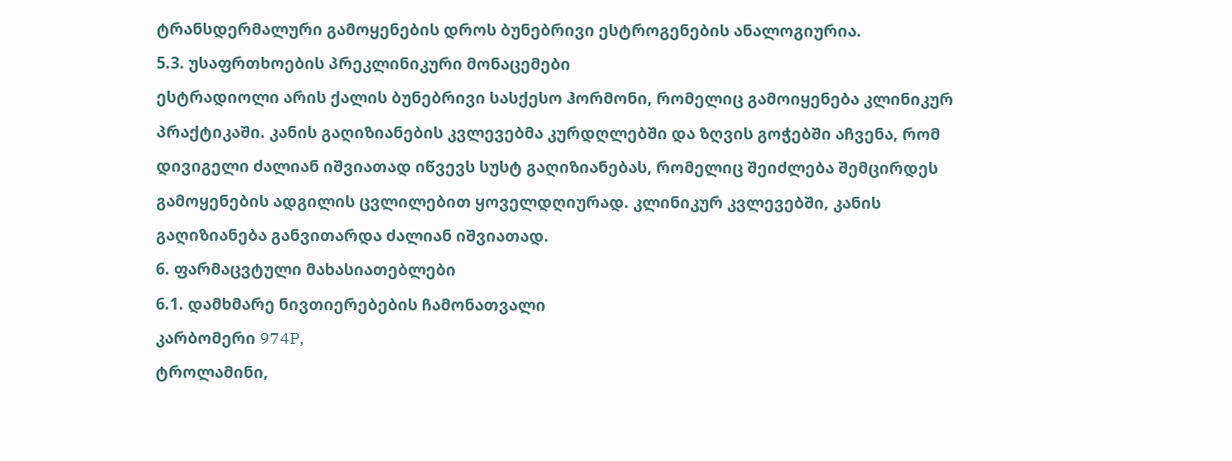ტრანსდერმალური გამოყენების დროს ბუნებრივი ესტროგენების ანალოგიურია.
5.3. უსაფრთხოების პრეკლინიკური მონაცემები
ესტრადიოლი არის ქალის ბუნებრივი სასქესო ჰორმონი, რომელიც გამოიყენება კლინიკურ პრაქტიკაში. კანის გაღიზიანების კვლევებმა კურდღლებში და ზღვის გოჭებში აჩვენა, რომ დივიგელი ძალიან იშვიათად იწვევს სუსტ გაღიზიანებას, რომელიც შეიძლება შემცირდეს გამოყენების ადგილის ცვლილებით ყოველდღიურად. კლინიკურ კვლევებში, კანის გაღიზიანება განვითარდა ძალიან იშვიათად.
6. ფარმაცვტული მახასიათებლები
6.1. დამხმარე ნივთიერებების ჩამონათვალი
კარბომერი 974P,
ტროლამინი,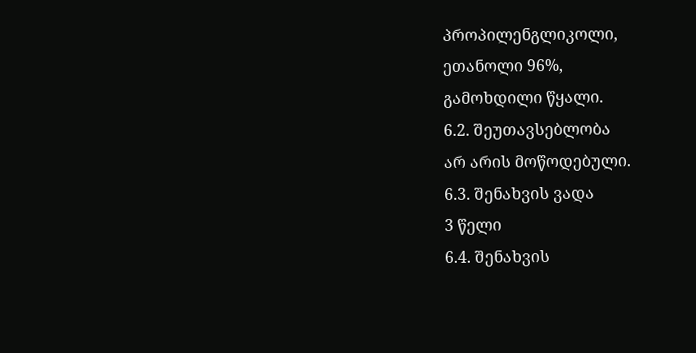პროპილენგლიკოლი,
ეთანოლი 96%,
გამოხდილი წყალი.
6.2. შეუთავსებლობა
არ არის მოწოდებული.
6.3. შენახვის ვადა
3 წელი
6.4. შენახვის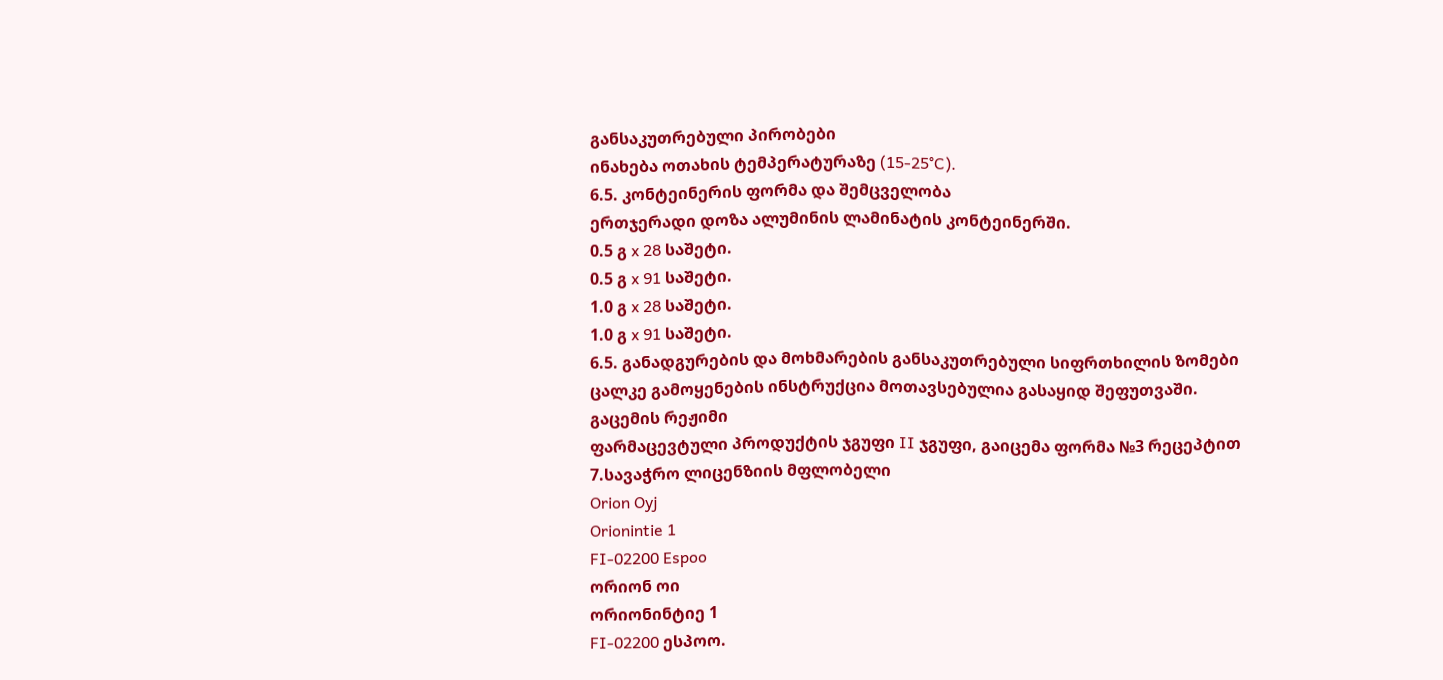განსაკუთრებული პირობები
ინახება ოთახის ტემპერატურაზე (15-25°C).
6.5. კონტეინერის ფორმა და შემცველობა
ერთჯერადი დოზა ალუმინის ლამინატის კონტეინერში.
0.5 გ x 28 საშეტი.
0.5 გ x 91 საშეტი.
1.0 გ x 28 საშეტი.
1.0 გ x 91 საშეტი.
6.5. განადგურების და მოხმარების განსაკუთრებული სიფრთხილის ზომები
ცალკე გამოყენების ინსტრუქცია მოთავსებულია გასაყიდ შეფუთვაში.
გაცემის რეჟიმი
ფარმაცევტული პროდუქტის ჯგუფი II ჯგუფი, გაიცემა ფორმა №3 რეცეპტით
7.სავაჭრო ლიცენზიის მფლობელი
Orion Oyj
Orionintie 1
FI-02200 Espoo
ორიონ ოი
ორიონინტიე 1
FI-02200 ესპოო.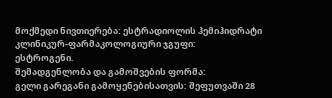მოქმედი ნივთიერება: ესტრადიოლის ჰემიჰიდრატი
კლინიკურ-ფარმაკოლოგიური ჯგუფი:
ესტროგენი.
შემადგენლობა და გამოშვების ფორმა:
გელი გარეგანი გამოყენებისათვის: შეფუთვაში 28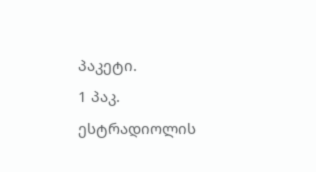პაკეტი.
1 პაკ.
ესტრადიოლის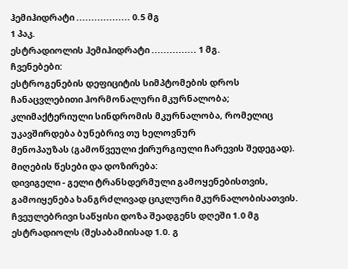ჰემიჰიდრატი .................. 0.5 მგ
1 პაკ.
ესტრადიოლის ჰემიჰიდრატი ............... 1 მგ.
ჩვენებები:
ესტროგენების დეფიციტის სიმპტომების დროს ჩანაცვლებითი ჰორმონალური მკურნალობა;
კლიმაქტერიული სინდრომის მკურნალობა, რომელიც უკავშირდება ბუნებრივ თუ ხელოვნურ
მენოპაუზას (გამოწვეული ქირურგიული ჩარევის შედეგად).
მიღების წესები და დოზირება:
დივიგელი - გელი ტრანსდერმული გამოყენებისთვის, გამოიყენება ხანგრძლივად ციკლური მკურნალობისათვის. ჩვეულებრივი საწყისი დოზა შეადგენს დღეში 1.0 მგ ესტრადიოლს (შესაბამიისად 1.0. გ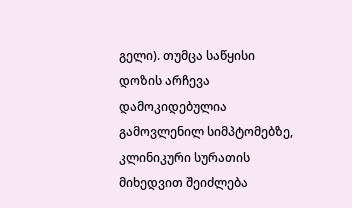გელი). თუმცა საწყისი დოზის არჩევა დამოკიდებულია გამოვლენილ სიმპტომებზე, კლინიკური სურათის მიხედვით შეიძლება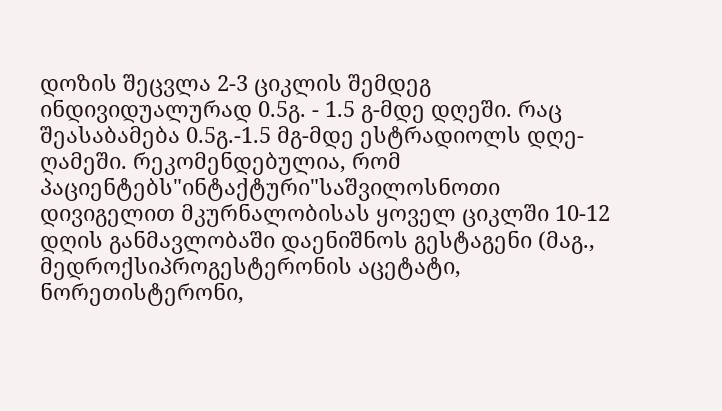დოზის შეცვლა 2-3 ციკლის შემდეგ ინდივიდუალურად 0.5გ. - 1.5 გ-მდე დღეში. რაც შეასაბამება 0.5გ.-1.5 მგ-მდე ესტრადიოლს დღე-ღამეში. რეკომენდებულია, რომ პაციენტებს"ინტაქტური"საშვილოსნოთი დივიგელით მკურნალობისას ყოველ ციკლში 10-12 დღის განმავლობაში დაენიშნოს გესტაგენი (მაგ., მედროქსიპროგესტერონის აცეტატი, ნორეთისტერონი,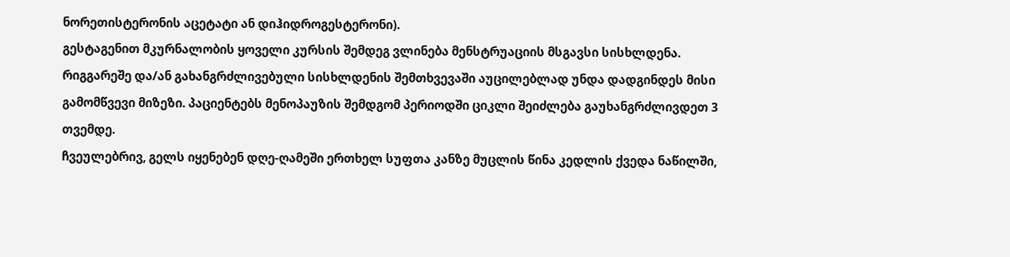ნორეთისტერონის აცეტატი ან დიჰიდროგესტერონი).
გესტაგენით მკურნალობის ყოველი კურსის შემდეგ ვლინება მენსტრუაციის მსგავსი სისხლდენა. რიგგარეშე და/ან გახანგრძლივებული სისხლდენის შემთხვევაში აუცილებლად უნდა დადგინდეს მისი გამომწვევი მიზეზი. პაციენტებს მენოპაუზის შემდგომ პერიოდში ციკლი შეიძლება გაუხანგრძლივდეთ 3 თვემდე.
ჩვეულებრივ, გელს იყენებენ დღე-ღამეში ერთხელ სუფთა კანზე მუცლის წინა კედლის ქვედა ნაწილში,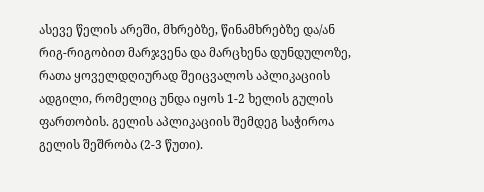ასევე წელის არეში, მხრებზე, წინამხრებზე და/ან რიგ-რიგობით მარჯვენა და მარცხენა დუნდულოზე, რათა ყოველდღიურად შეიცვალოს აპლიკაციის ადგილი, რომელიც უნდა იყოს 1-2 ხელის გულის ფართობის. გელის აპლიკაციის შემდეგ საჭიროა გელის შეშრობა (2-3 წუთი).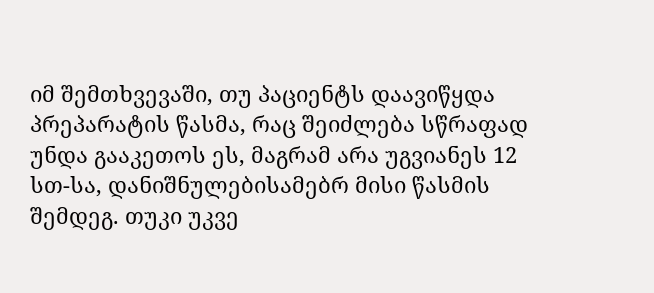იმ შემთხვევაში, თუ პაციენტს დაავიწყდა პრეპარატის წასმა, რაც შეიძლება სწრაფად უნდა გააკეთოს ეს, მაგრამ არა უგვიანეს 12 სთ-სა, დანიშნულებისამებრ მისი წასმის შემდეგ. თუკი უკვე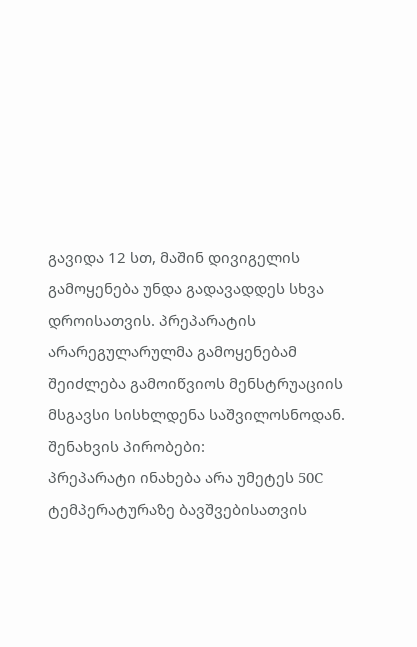გავიდა 12 სთ, მაშინ დივიგელის გამოყენება უნდა გადავადდეს სხვა დროისათვის. პრეპარატის არარეგულარულმა გამოყენებამ შეიძლება გამოიწვიოს მენსტრუაციის მსგავსი სისხლდენა საშვილოსნოდან.
შენახვის პირობები:
პრეპარატი ინახება არა უმეტეს 50C ტემპერატურაზე ბავშვებისათვის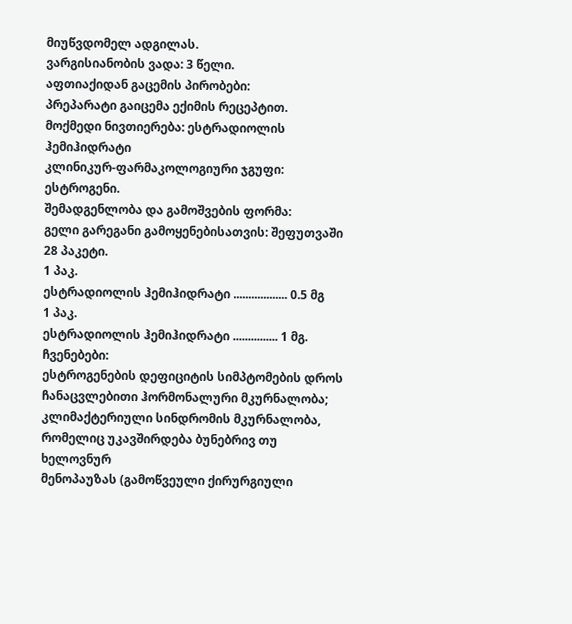მიუწვდომელ ადგილას.
ვარგისიანობის ვადა: 3 წელი.
აფთიაქიდან გაცემის პირობები:
პრეპარატი გაიცემა ექიმის რეცეპტით.
მოქმედი ნივთიერება: ესტრადიოლის ჰემიჰიდრატი
კლინიკურ-ფარმაკოლოგიური ჯგუფი:
ესტროგენი.
შემადგენლობა და გამოშვების ფორმა:
გელი გარეგანი გამოყენებისათვის: შეფუთვაში 28 პაკეტი.
1 პაკ.
ესტრადიოლის ჰემიჰიდრატი .................. 0.5 მგ
1 პაკ.
ესტრადიოლის ჰემიჰიდრატი ............... 1 მგ.
ჩვენებები:
ესტროგენების დეფიციტის სიმპტომების დროს ჩანაცვლებითი ჰორმონალური მკურნალობა;
კლიმაქტერიული სინდრომის მკურნალობა, რომელიც უკავშირდება ბუნებრივ თუ ხელოვნურ
მენოპაუზას (გამოწვეული ქირურგიული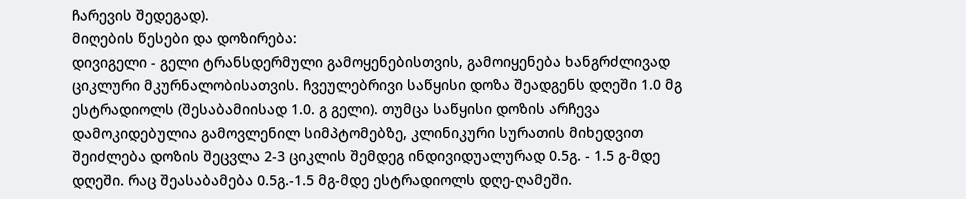ჩარევის შედეგად).
მიღების წესები და დოზირება:
დივიგელი - გელი ტრანსდერმული გამოყენებისთვის, გამოიყენება ხანგრძლივად ციკლური მკურნალობისათვის. ჩვეულებრივი საწყისი დოზა შეადგენს დღეში 1.0 მგ ესტრადიოლს (შესაბამიისად 1.0. გ გელი). თუმცა საწყისი დოზის არჩევა დამოკიდებულია გამოვლენილ სიმპტომებზე, კლინიკური სურათის მიხედვით შეიძლება დოზის შეცვლა 2-3 ციკლის შემდეგ ინდივიდუალურად 0.5გ. - 1.5 გ-მდე დღეში. რაც შეასაბამება 0.5გ.-1.5 მგ-მდე ესტრადიოლს დღე-ღამეში.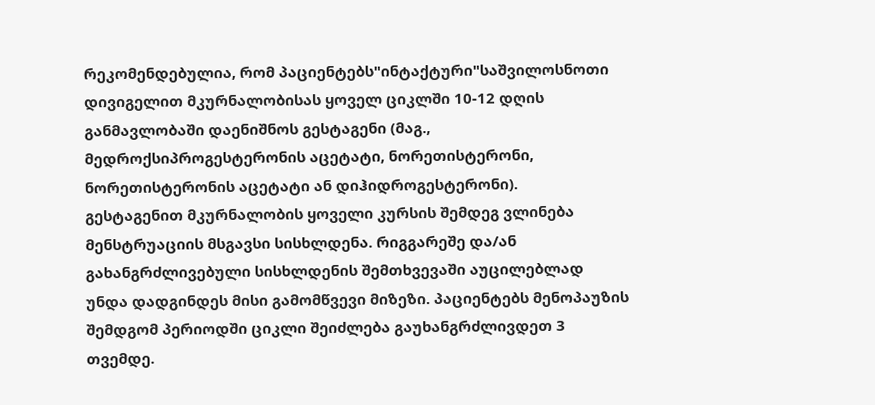რეკომენდებულია, რომ პაციენტებს"ინტაქტური"საშვილოსნოთი დივიგელით მკურნალობისას ყოველ ციკლში 10-12 დღის განმავლობაში დაენიშნოს გესტაგენი (მაგ., მედროქსიპროგესტერონის აცეტატი, ნორეთისტერონი, ნორეთისტერონის აცეტატი ან დიჰიდროგესტერონი).
გესტაგენით მკურნალობის ყოველი კურსის შემდეგ ვლინება მენსტრუაციის მსგავსი სისხლდენა. რიგგარეშე და/ან გახანგრძლივებული სისხლდენის შემთხვევაში აუცილებლად უნდა დადგინდეს მისი გამომწვევი მიზეზი. პაციენტებს მენოპაუზის შემდგომ პერიოდში ციკლი შეიძლება გაუხანგრძლივდეთ 3 თვემდე.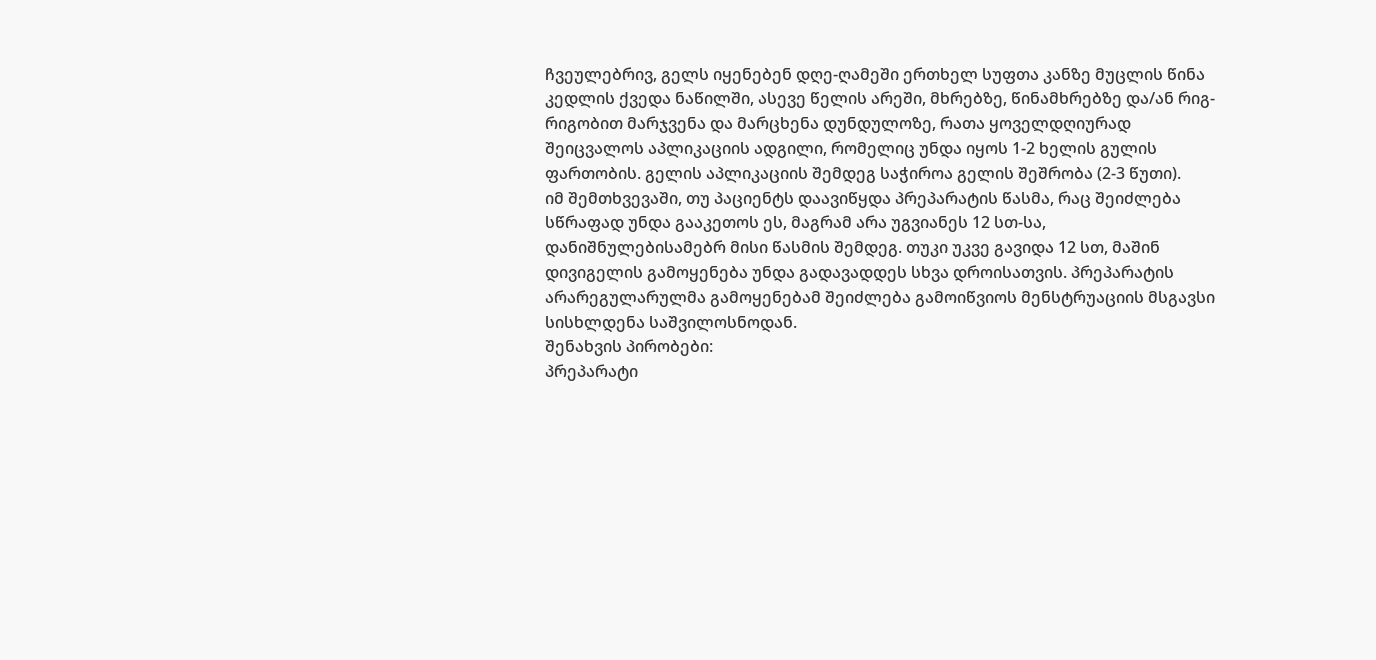ჩვეულებრივ, გელს იყენებენ დღე-ღამეში ერთხელ სუფთა კანზე მუცლის წინა კედლის ქვედა ნაწილში, ასევე წელის არეში, მხრებზე, წინამხრებზე და/ან რიგ-რიგობით მარჯვენა და მარცხენა დუნდულოზე, რათა ყოველდღიურად შეიცვალოს აპლიკაციის ადგილი, რომელიც უნდა იყოს 1-2 ხელის გულის ფართობის. გელის აპლიკაციის შემდეგ საჭიროა გელის შეშრობა (2-3 წუთი).
იმ შემთხვევაში, თუ პაციენტს დაავიწყდა პრეპარატის წასმა, რაც შეიძლება სწრაფად უნდა გააკეთოს ეს, მაგრამ არა უგვიანეს 12 სთ-სა, დანიშნულებისამებრ მისი წასმის შემდეგ. თუკი უკვე გავიდა 12 სთ, მაშინ დივიგელის გამოყენება უნდა გადავადდეს სხვა დროისათვის. პრეპარატის არარეგულარულმა გამოყენებამ შეიძლება გამოიწვიოს მენსტრუაციის მსგავსი სისხლდენა საშვილოსნოდან.
შენახვის პირობები:
პრეპარატი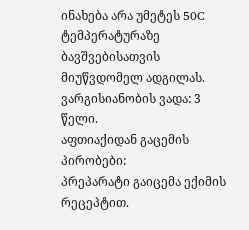ინახება არა უმეტეს 50C ტემპერატურაზე ბავშვებისათვის მიუწვდომელ ადგილას.
ვარგისიანობის ვადა: 3 წელი.
აფთიაქიდან გაცემის პირობები:
პრეპარატი გაიცემა ექიმის რეცეპტით.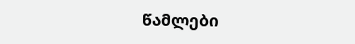წამლები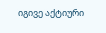იგივე აქტიური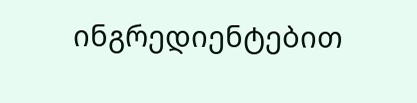ინგრედიენტებით